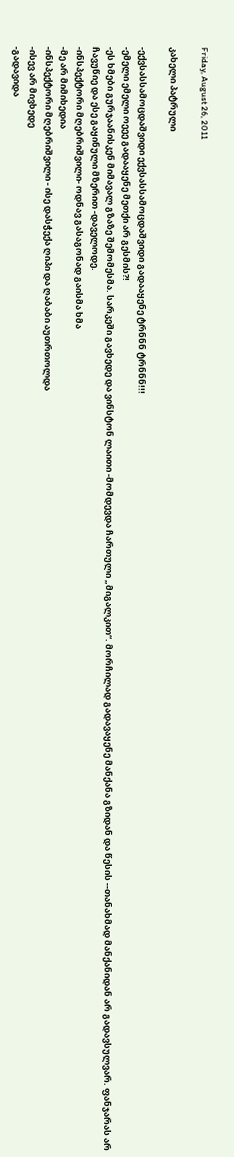Friday, August 26, 2011

კახელი პატრული

-ექვსასსამოცდაშვიდი ექვსასსამოცდაშვიდი გადააყენე ტრნნნ ტრნნნ!!!
-ემელი ემელი ოეეე გადააყენე მეთქი არ გესმის?!
-ეს ხმები გურჯაანისკენ მიმავალ გზაზე შემომესმა. სარკეში გავხედე და ვინსტონ ლაითი -მომდევდა ჩართული „მიგალკით“. მორჩილად გადავაყენე მანქანა გზიდან და წესის --თანახმად მანქანიდან არ გადავსულვარ. ფანჯარას არ ჩავუწიე და ესე გაყინული მზერით -დაველოდე.
-ინსპექტორი მღებრიშვილი- ოდნავ გასაგონად გაისმა ხმა
-მე არ მიმიხედია
-ინსპექტორი მღებრიშვილი - ისე დასჭექა ღიპი და ღაბაბი აუთრთოლდა
-ისევ არ მივხედე
-გადავიდა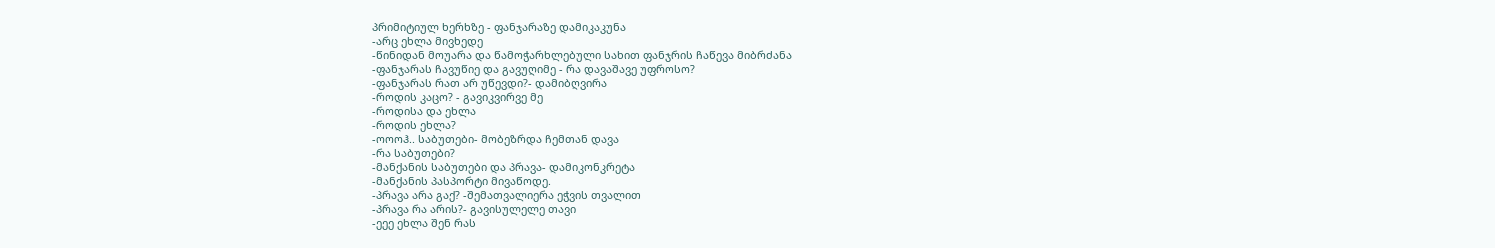პრიმიტიულ ხერხზე - ფანჯარაზე დამიკაკუნა
-არც ეხლა მივხედე
-წინიდან მოუარა და წამოჭარხლებული სახით ფანჯრის ჩაწევა მიბრძანა
-ფანჯარას ჩავუწიე და გავუღიმე - რა დავაშავე უფროსო?
-ფანჯარას რათ არ უწევდი?- დამიბღვირა
-როდის კაცო? - გავიკვირვე მე
-როდისა და ეხლა
-როდის ეხლა?
-ოოოჰ.. საბუთები- მობეზრდა ჩემთან დავა
-რა საბუთები?
-მანქანის საბუთები და პრავა- დამიკონკრეტა
-მანქანის პასპორტი მივაწოდე.
-პრავა არა გაქ? -შემათვალიერა ეჭვის თვალით
-პრავა რა არის?- გავისულელე თავი
-ეეე ეხლა შენ რას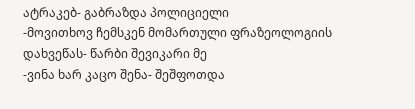ატრაკებ- გაბრაზდა პოლიციელი
-მოვითხოვ ჩემსკენ მომართული ფრაზეოლოგიის დახვეწას- წარბი შევიკარი მე
-ვინა ხარ კაცო შენა- შეშფოთდა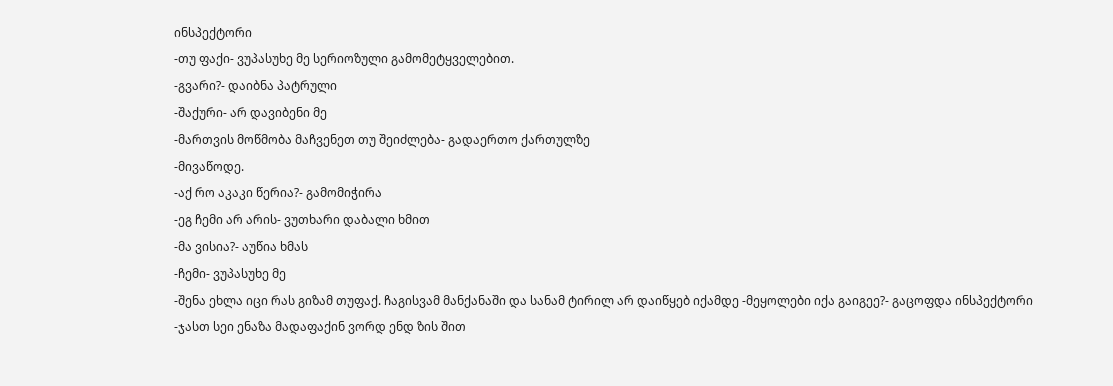ინსპექტორი
-თუ ფაქი- ვუპასუხე მე სერიოზული გამომეტყველებით.
-გვარი?- დაიბნა პატრული
-შაქური- არ დავიბენი მე
-მართვის მოწმობა მაჩვენეთ თუ შეიძლება- გადაერთო ქართულზე
-მივაწოდე.
-აქ რო აკაკი წერია?- გამომიჭირა
-ეგ ჩემი არ არის- ვუთხარი დაბალი ხმით
-მა ვისია?- აუწია ხმას
-ჩემი- ვუპასუხე მე
-შენა ეხლა იცი რას გიზამ თუფაქ. ჩაგისვამ მანქანაში და სანამ ტირილ არ დაიწყებ იქამდე -მეყოლები იქა გაიგეე?- გაცოფდა ინსპექტორი
-ჯასთ სეი ენაზა მადაფაქინ ვორდ ენდ ზის შით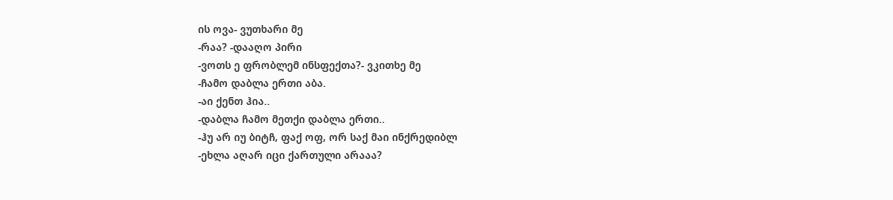ის ოვა- ვუთხარი მე
-რაა? -დააღო პირი
-ვოთს ე ფრობლემ ინსფექთა?- ვკითხე მე
-ჩამო დაბლა ერთი აბა.
-აი ქენთ ჰია..
-დაბლა ჩამო მეთქი დაბლა ერთი..
-ჰუ არ იუ ბიტჩ, ფაქ ოფ, ორ საქ მაი ინქრედიბლ
-ეხლა აღარ იცი ქართული არააა?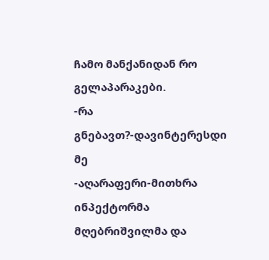ჩამო მანქანიდან რო გელაპარაკები.
-რა გნებავთ?-დავინტერესდი მე
-აღარაფერი-მითხრა ინპექტორმა მღებრიშვილმა და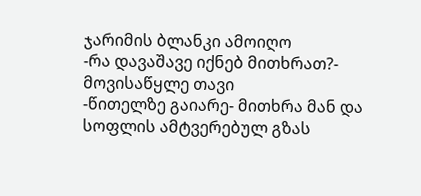ჯარიმის ბლანკი ამოიღო
-რა დავაშავე იქნებ მითხრათ?- მოვისაწყლე თავი
-წითელზე გაიარე- მითხრა მან და სოფლის ამტვერებულ გზას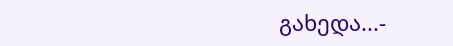გახედა...-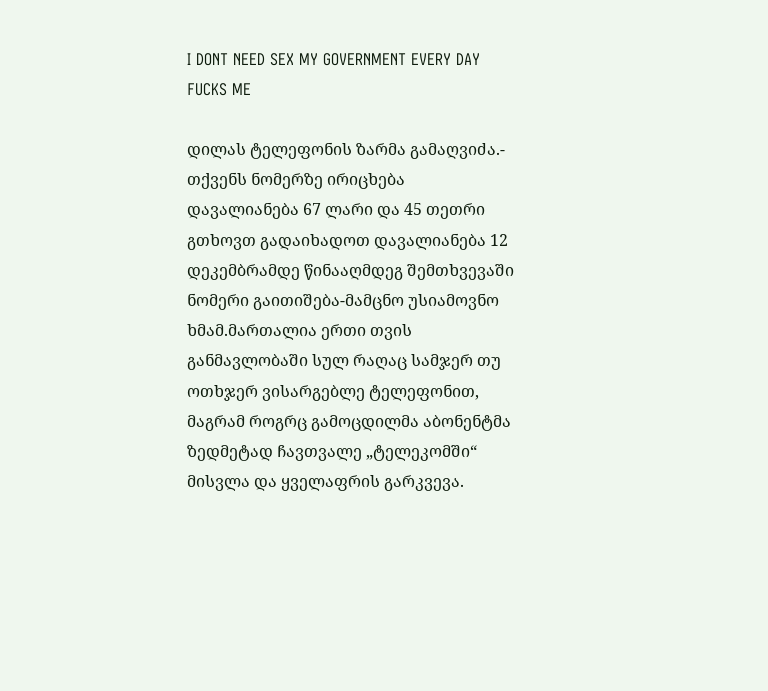I DONT NEED SEX MY GOVERNMENT EVERY DAY FUCKS ME

დილას ტელეფონის ზარმა გამაღვიძა.- თქვენს ნომერზე ირიცხება დავალიანება 67 ლარი და 45 თეთრი გთხოვთ გადაიხადოთ დავალიანება 12 დეკემბრამდე წინააღმდეგ შემთხვევაში ნომერი გაითიშება-მამცნო უსიამოვნო ხმამ.მართალია ერთი თვის განმავლობაში სულ რაღაც სამჯერ თუ ოთხჯერ ვისარგებლე ტელეფონით, მაგრამ როგრც გამოცდილმა აბონენტმა ზედმეტად ჩავთვალე „ტელეკომში“ მისვლა და ყველაფრის გარკვევა.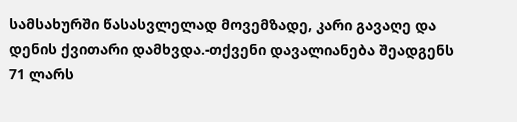სამსახურში წასასვლელად მოვემზადე, კარი გავაღე და დენის ქვითარი დამხვდა.-თქვენი დავალიანება შეადგენს 71 ლარს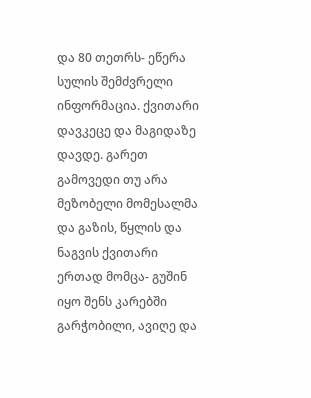და 80 თეთრს- ეწერა სულის შემძვრელი ინფორმაცია. ქვითარი დავკეცე და მაგიდაზე დავდე. გარეთ გამოვედი თუ არა მეზობელი მომესალმა და გაზის, წყლის და ნაგვის ქვითარი ერთად მომცა- გუშინ იყო შენს კარებში გარჭობილი, ავიღე და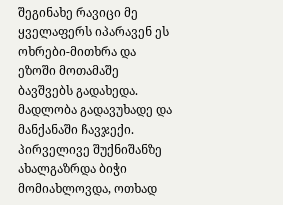შეგინახე რავიცი მე ყველაფერს იპარავენ ეს ოხრები-მითხრა და ეზოში მოთამაშე ბავშვებს გადახედა. მადლობა გადავუხადე და მანქანაში ჩავჯექი. პირველივე შუქნიშანზე ახალგაზრდა ბიჭი მომიახლოვდა, ოთხად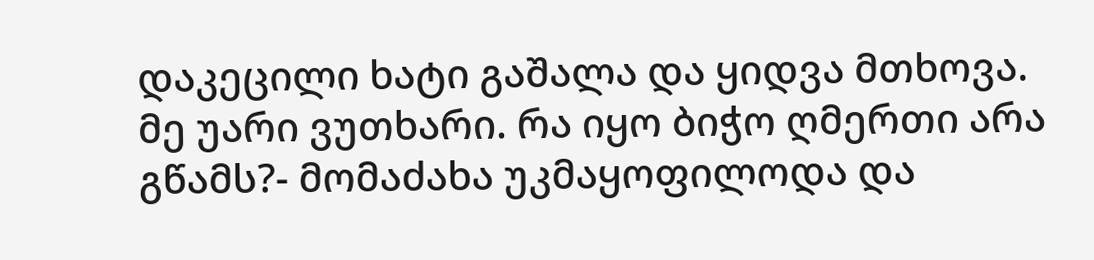დაკეცილი ხატი გაშალა და ყიდვა მთხოვა. მე უარი ვუთხარი. რა იყო ბიჭო ღმერთი არა გწამს?- მომაძახა უკმაყოფილოდა და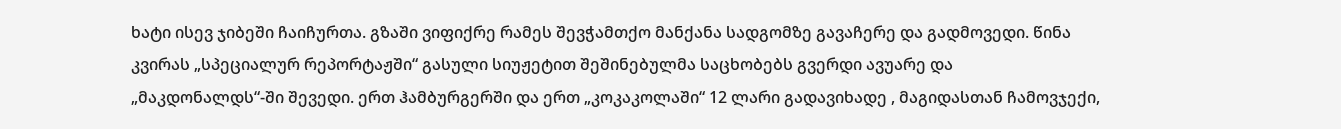ხატი ისევ ჯიბეში ჩაიჩურთა. გზაში ვიფიქრე რამეს შევჭამთქო მანქანა სადგომზე გავაჩერე და გადმოვედი. წინა კვირას „სპეციალურ რეპორტაჟში“ გასული სიუჟეტით შეშინებულმა საცხობებს გვერდი ავუარე და „მაკდონალდს“-ში შევედი. ერთ ჰამბურგერში და ერთ „კოკაკოლაში“ 12 ლარი გადავიხადე , მაგიდასთან ჩამოვჯექი,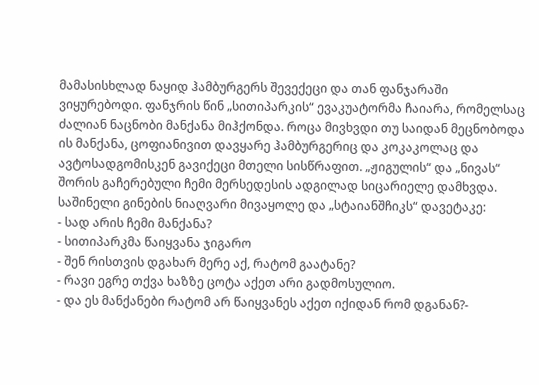მამასისხლად ნაყიდ ჰამბურგერს შევექეცი და თან ფანჯარაში ვიყურებოდი. ფანჯრის წინ „სითიპარკის“ ევაკუატორმა ჩაიარა, რომელსაც ძალიან ნაცნობი მანქანა მიჰქონდა. როცა მივხვდი თუ საიდან მეცნობოდა ის მანქანა, ცოფიანივით დავყარე ჰამბურგერიც და კოკაკოლაც და ავტოსადგომისკენ გავიქეცი მთელი სისწრაფით. „ჟიგულის“ და „ნივას“ შორის გაჩერებული ჩემი მერსედესის ადგილად სიცარიელე დამხვდა. საშინელი გინების ნიაღვარი მივაყოლე და „სტაიანშჩიკს“ დავეტაკე:
- სად არის ჩემი მანქანა?
- სითიპარკმა წაიყვანა ჯიგარო
- შენ რისთვის დგახარ მერე აქ, რატომ გაატანე?
- რავი ეგრე თქვა ხაზზე ცოტა აქეთ არი გადმოსულიო.
- და ეს მანქანები რატომ არ წაიყვანეს აქეთ იქიდან რომ დგანან?-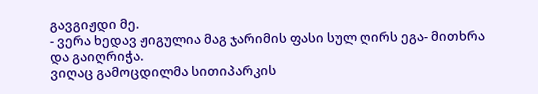გავგიჟდი მე.
- ვერა ხედავ ჟიგულია მაგ ჯარიმის ფასი სულ ღირს ეგა- მითხრა და გაიღრიჭა.
ვიღაც გამოცდილმა სითიპარკის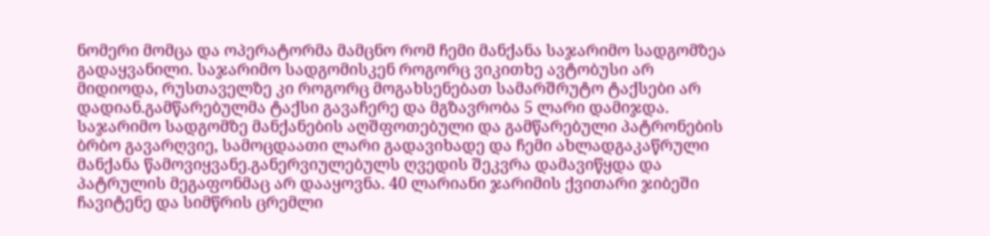ნომერი მომცა და ოპერატორმა მამცნო რომ ჩემი მანქანა საჯარიმო სადგომზეა გადაყვანილი. საჯარიმო სადგომისკენ როგორც ვიკითხე ავტობუსი არ მიდიოდა, რუსთაველზე კი როგორც მოგახსენებათ სამარშრუტო ტაქსები არ დადიან.გამწარებულმა ტაქსი გავაჩერე და მგზავრობა 5 ლარი დამიჯდა. საჯარიმო სადგომზე მანქანების აღშფოთებული და გამწარებული პატრონების ბრბო გავარღვიე, სამოცდაათი ლარი გადავიხადე და ჩემი ახლადგაკაწრული მანქანა წამოვიყვანე.განერვიულებულს ღვედის შეკვრა დამავიწყდა და პატრულის მეგაფონმაც არ დააყოვნა. 40 ლარიანი ჯარიმის ქვითარი ჯიბეში ჩავიტენე და სიმწრის ცრემლი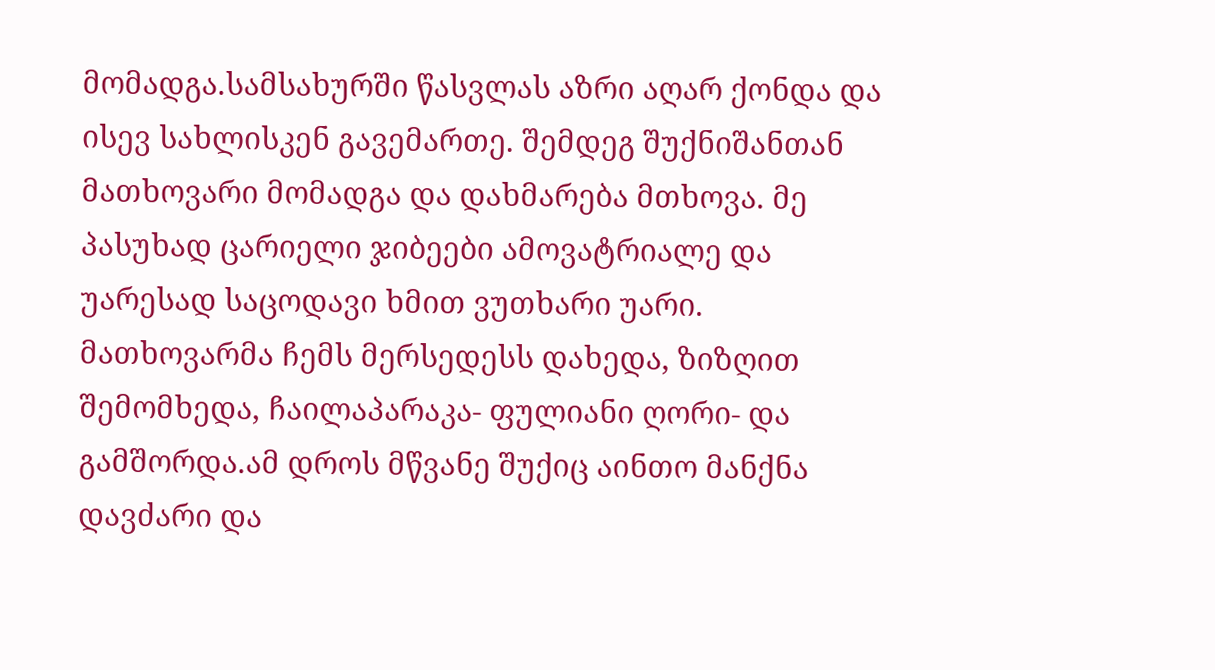მომადგა.სამსახურში წასვლას აზრი აღარ ქონდა და ისევ სახლისკენ გავემართე. შემდეგ შუქნიშანთან მათხოვარი მომადგა და დახმარება მთხოვა. მე პასუხად ცარიელი ჯიბეები ამოვატრიალე და უარესად საცოდავი ხმით ვუთხარი უარი. მათხოვარმა ჩემს მერსედესს დახედა, ზიზღით შემომხედა, ჩაილაპარაკა- ფულიანი ღორი- და გამშორდა.ამ დროს მწვანე შუქიც აინთო მანქნა დავძარი და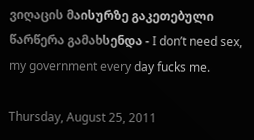ვიღაცის მაისურზე გაკეთებული წარწერა გამახსენდა - I don’t need sex, my government every day fucks me.

Thursday, August 25, 2011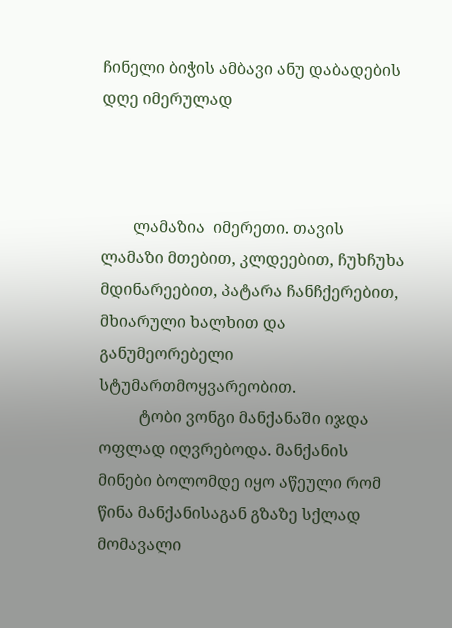ჩინელი ბიჭის ამბავი ანუ დაბადების დღე იმერულად



        ლამაზია  იმერეთი. თავის ლამაზი მთებით, კლდეებით, ჩუხჩუხა მდინარეებით, პატარა ჩანჩქერებით, მხიარული ხალხით და განუმეორებელი სტუმართმოყვარეობით.
          ტობი ვონგი მანქანაში იჯდა ოფლად იღვრებოდა. მანქანის მინები ბოლომდე იყო აწეული რომ წინა მანქანისაგან გზაზე სქლად მომავალი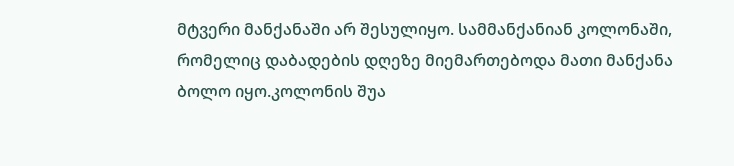მტვერი მანქანაში არ შესულიყო. სამმანქანიან კოლონაში, რომელიც დაბადების დღეზე მიემართებოდა მათი მანქანა ბოლო იყო.კოლონის შუა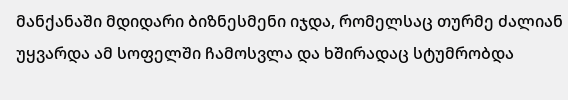მანქანაში მდიდარი ბიზნესმენი იჯდა, რომელსაც თურმე ძალიან უყვარდა ამ სოფელში ჩამოსვლა და ხშირადაც სტუმრობდა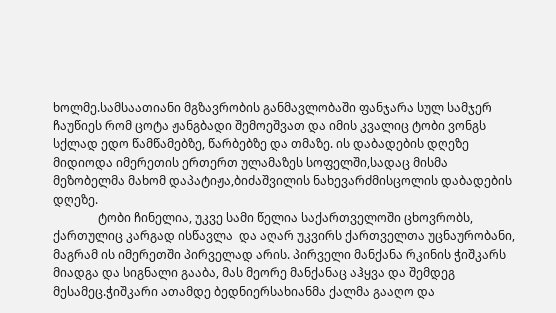ხოლმე.სამსაათიანი მგზავრობის განმავლობაში ფანჯარა სულ სამჯერ ჩაუწიეს რომ ცოტა ჟანგბადი შემოეშვათ და იმის კვალიც ტობი ვონგს  სქლად ედო წამწამებზე, წარბებზე და თმაზე. ის დაბადების დღეზე მიდიოდა იმერეთის ერთერთ ულამაზეს სოფელში,სადაც მისმა მეზობელმა მახომ დაპატიჟა,ბიძაშვილის ნახევარძმისცოლის დაბადების დღეზე.
               ტობი ჩინელია, უკვე სამი წელია საქართველოში ცხოვრობს, ქართულიც კარგად ისწავლა  და აღარ უკვირს ქართველთა უცნაურობანი, მაგრამ ის იმერეთში პირველად არის. პირველი მანქანა რკინის ჭიშკარს მიადგა და სიგნალი გააბა, მას მეორე მანქანაც აჰყვა და შემდეგ მესამეც.ჭიშკარი ათამდე ბედნიერსახიანმა ქალმა გააღო და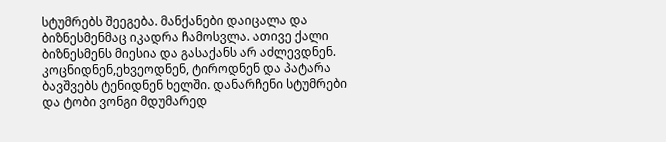სტუმრებს შეეგება. მანქანები დაიცალა და ბიზნესმენმაც იკადრა ჩამოსვლა. ათივე ქალი ბიზნესმენს მიესია და გასაქანს არ აძლევდნენ. კოცნიდნენ,ეხვეოდნენ, ტიროდნენ და პატარა ბავშვებს ტენიდნენ ხელში. დანარჩენი სტუმრები და ტობი ვონგი მდუმარედ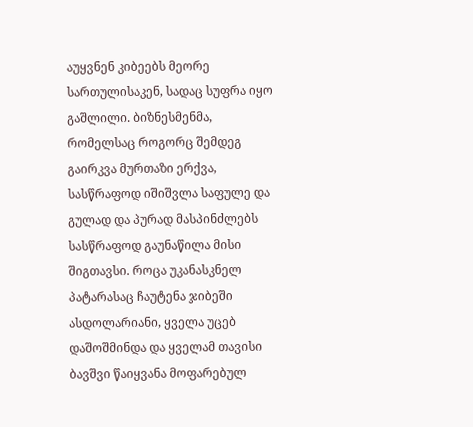აუყვნენ კიბეებს მეორე სართულისაკენ, სადაც სუფრა იყო გაშლილი. ბიზნესმენმა, რომელსაც როგორც შემდეგ გაირკვა მურთაზი ერქვა, სასწრაფოდ იშიშვლა საფულე და გულად და პურად მასპინძლებს სასწრაფოდ გაუნაწილა მისი შიგთავსი. როცა უკანასკნელ პატარასაც ჩაუტენა ჯიბეში ასდოლარიანი, ყველა უცებ დაშოშმინდა და ყველამ თავისი ბავშვი წაიყვანა მოფარებულ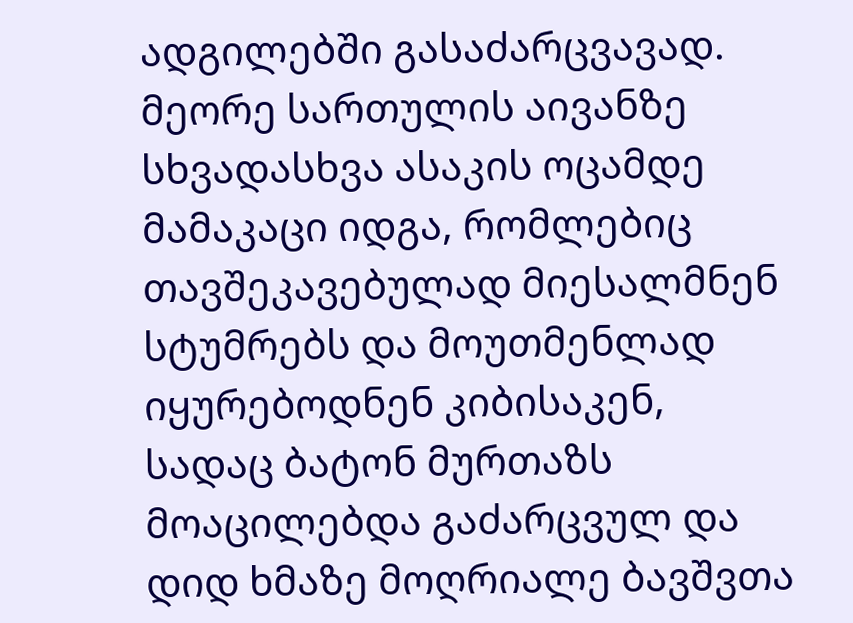ადგილებში გასაძარცვავად. მეორე სართულის აივანზე სხვადასხვა ასაკის ოცამდე მამაკაცი იდგა, რომლებიც თავშეკავებულად მიესალმნენ სტუმრებს და მოუთმენლად იყურებოდნენ კიბისაკენ, სადაც ბატონ მურთაზს მოაცილებდა გაძარცვულ და დიდ ხმაზე მოღრიალე ბავშვთა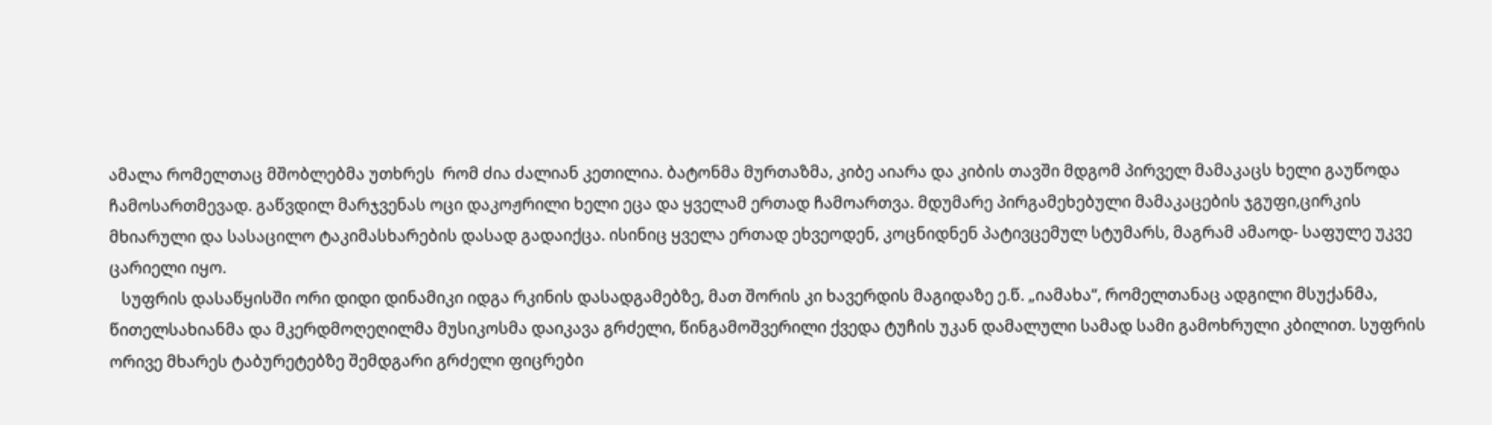ამალა რომელთაც მშობლებმა უთხრეს  რომ ძია ძალიან კეთილია. ბატონმა მურთაზმა, კიბე აიარა და კიბის თავში მდგომ პირველ მამაკაცს ხელი გაუწოდა ჩამოსართმევად. გაწვდილ მარჯვენას ოცი დაკოჟრილი ხელი ეცა და ყველამ ერთად ჩამოართვა. მდუმარე პირგამეხებული მამაკაცების ჯგუფი,ცირკის  მხიარული და სასაცილო ტაკიმასხარების დასად გადაიქცა. ისინიც ყველა ერთად ეხვეოდენ, კოცნიდნენ პატივცემულ სტუმარს, მაგრამ ამაოდ- საფულე უკვე ცარიელი იყო.
   სუფრის დასაწყისში ორი დიდი დინამიკი იდგა რკინის დასადგამებზე, მათ შორის კი ხავერდის მაგიდაზე ე.წ. „იამახა“, რომელთანაც ადგილი მსუქანმა, წითელსახიანმა და მკერდმოღეღილმა მუსიკოსმა დაიკავა გრძელი, წინგამოშვერილი ქვედა ტუჩის უკან დამალული სამად სამი გამოხრული კბილით. სუფრის ორივე მხარეს ტაბურეტებზე შემდგარი გრძელი ფიცრები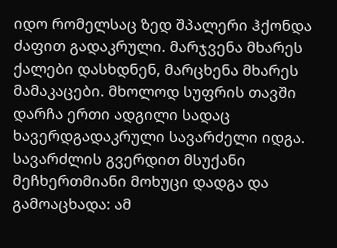იდო რომელსაც ზედ შპალერი ჰქონდა ძაფით გადაკრული. მარჯვენა მხარეს ქალები დასხდნენ, მარცხენა მხარეს მამაკაცები. მხოლოდ სუფრის თავში დარჩა ერთი ადგილი სადაც ხავერდგადაკრული სავარძელი იდგა. სავარძლის გვერდით მსუქანი მეჩხერთმიანი მოხუცი დადგა და გამოაცხადა: ამ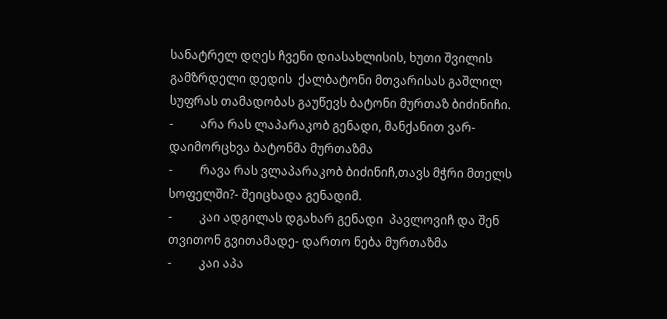სანატრელ დღეს ჩვენი დიასახლისის, ხუთი შვილის გამზრდელი დედის  ქალბატონი მთვარისას გაშლილ სუფრას თამადობას გაუწევს ბატონი მურთაზ ბიძინიჩი.
-         არა რას ლაპარაკობ გენადი, მანქანით ვარ- დაიმორცხვა ბატონმა მურთაზმა
-         რავა რას ვლაპარაკობ ბიძინიჩ,თავს მჭრი მთელს სოფელში?- შეიცხადა გენადიმ.
-         კაი ადგილას დგახარ გენადი  პავლოვიჩ და შენ თვითონ გვითამადე- დართო ნება მურთაზმა
-         კაი აპა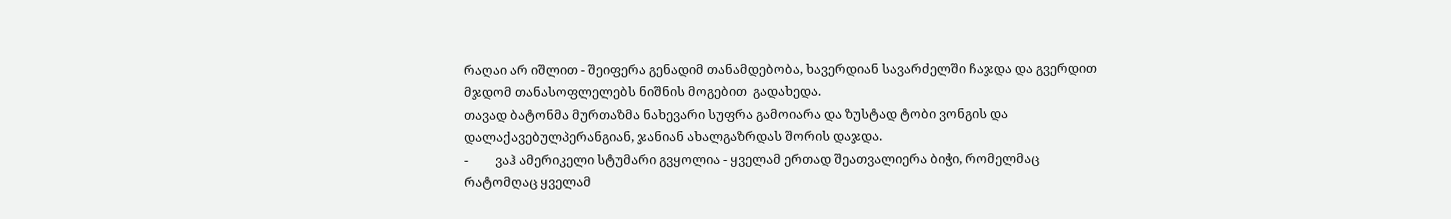რაღაი არ იშლით - შეიფერა გენადიმ თანამდებობა, ხავერდიან სავარძელში ჩაჯდა და გვერდით  მჯდომ თანასოფლელებს ნიშნის მოგებით  გადახედა.
თავად ბატონმა მურთაზმა ნახევარი სუფრა გამოიარა და ზუსტად ტობი ვონგის და დალაქავებულპერანგიან, ჯანიან ახალგაზრდას შორის დაჯდა.
-         ვაჰ ამერიკელი სტუმარი გვყოლია - ყველამ ერთად შეათვალიერა ბიჭი, რომელმაც რატომღაც ყველამ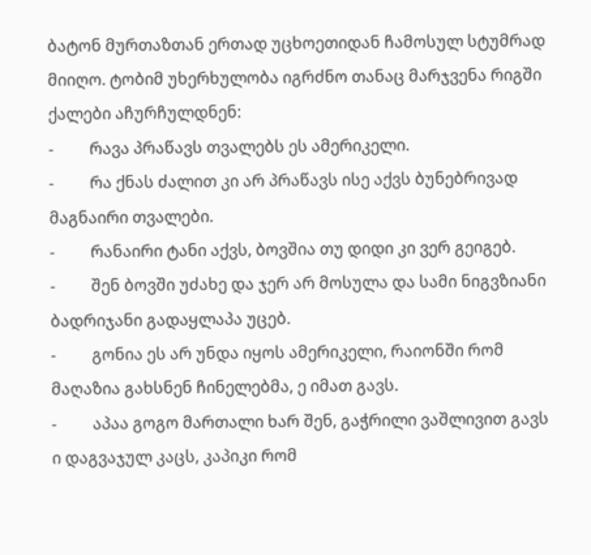ბატონ მურთაზთან ერთად უცხოეთიდან ჩამოსულ სტუმრად მიიღო. ტობიმ უხერხულობა იგრძნო თანაც მარჯვენა რიგში ქალები აჩურჩულდნენ:
-         რავა პრაწავს თვალებს ეს ამერიკელი.
-         რა ქნას ძალით კი არ პრაწავს ისე აქვს ბუნებრივად მაგნაირი თვალები.
-         რანაირი ტანი აქვს, ბოვშია თუ დიდი კი ვერ გეიგებ.
-         შენ ბოვში უძახე და ჯერ არ მოსულა და სამი ნიგვზიანი ბადრიჯანი გადაყლაპა უცებ.
-         გონია ეს არ უნდა იყოს ამერიკელი, რაიონში რომ მაღაზია გახსნენ ჩინელებმა, ე იმათ გავს.
-         აპაა გოგო მართალი ხარ შენ, გაჭრილი ვაშლივით გავს ი დაგვაჯულ კაცს, კაპიკი რომ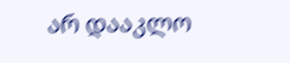არ დააკლო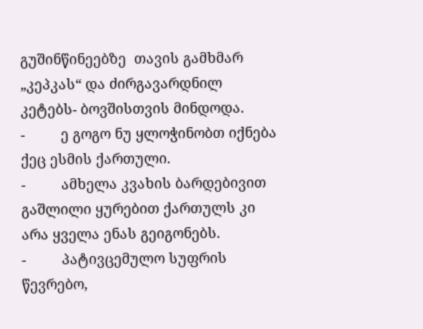გუშინწინეებზე  თავის გამხმარ „კეპკას“ და ძირგავარდნილ კეტებს- ბოვშისთვის მინდოდა.
-         ე გოგო ნუ ყლოჭინობთ იქნება ქეც ესმის ქართული.
-         ამხელა კვახის ბარდებივით გაშლილი ყურებით ქართულს კი არა ყველა ენას გეიგონებს.
-         პატივცემულო სუფრის წევრებო,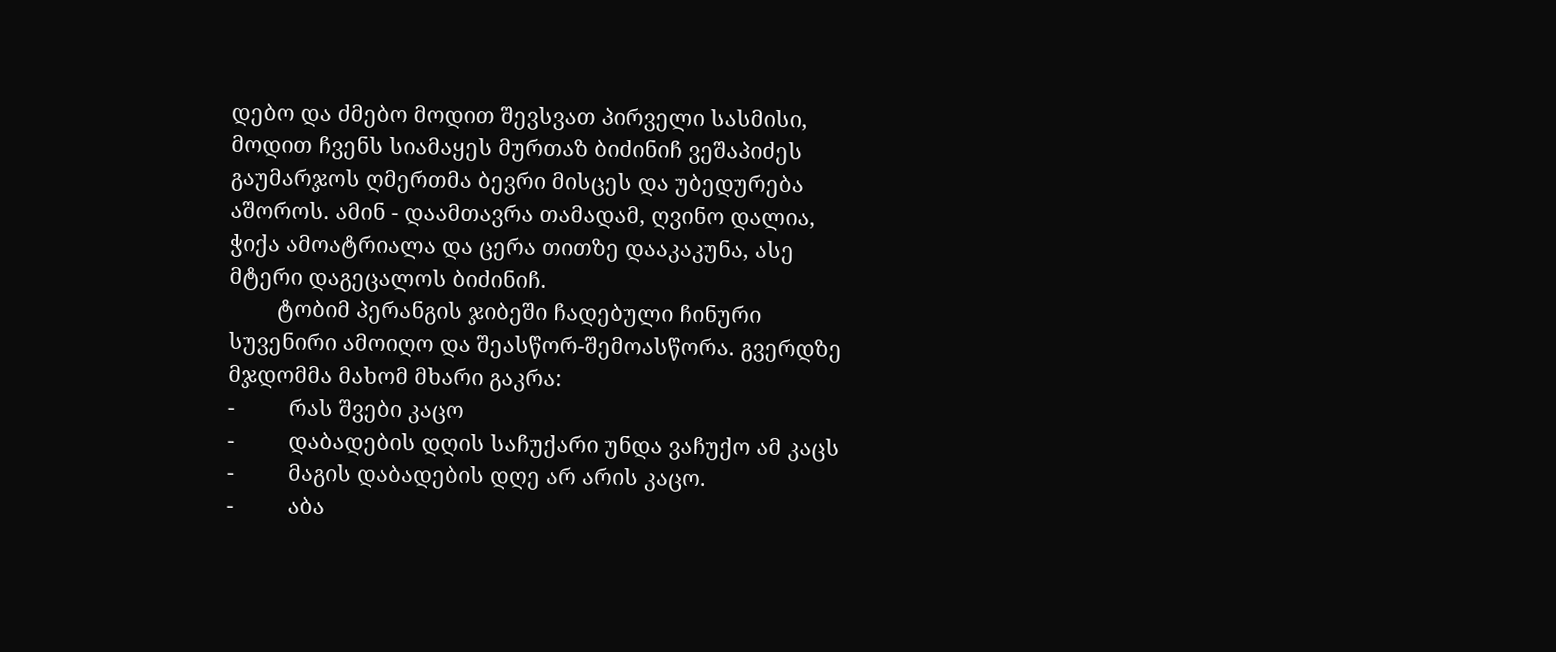დებო და ძმებო მოდით შევსვათ პირველი სასმისი, მოდით ჩვენს სიამაყეს მურთაზ ბიძინიჩ ვეშაპიძეს გაუმარჯოს ღმერთმა ბევრი მისცეს და უბედურება აშოროს. ამინ - დაამთავრა თამადამ, ღვინო დალია, ჭიქა ამოატრიალა და ცერა თითზე დააკაკუნა, ასე მტერი დაგეცალოს ბიძინიჩ.
        ტობიმ პერანგის ჯიბეში ჩადებული ჩინური სუვენირი ამოიღო და შეასწორ-შემოასწორა. გვერდზე მჯდომმა მახომ მხარი გაკრა:
-         რას შვები კაცო
-         დაბადების დღის საჩუქარი უნდა ვაჩუქო ამ კაცს
-         მაგის დაბადების დღე არ არის კაცო.
-         აბა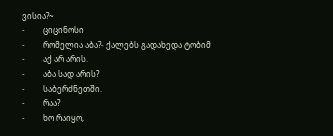ვისია?~
-         ციცინოსი
-         რომელია აბა?- ქალებს გადახედა ტობიმ
-         აქ არ არის.
-         აბა სად არის?
-         საბერძნეთში.
-         რაა?
-         ხო რაიყო,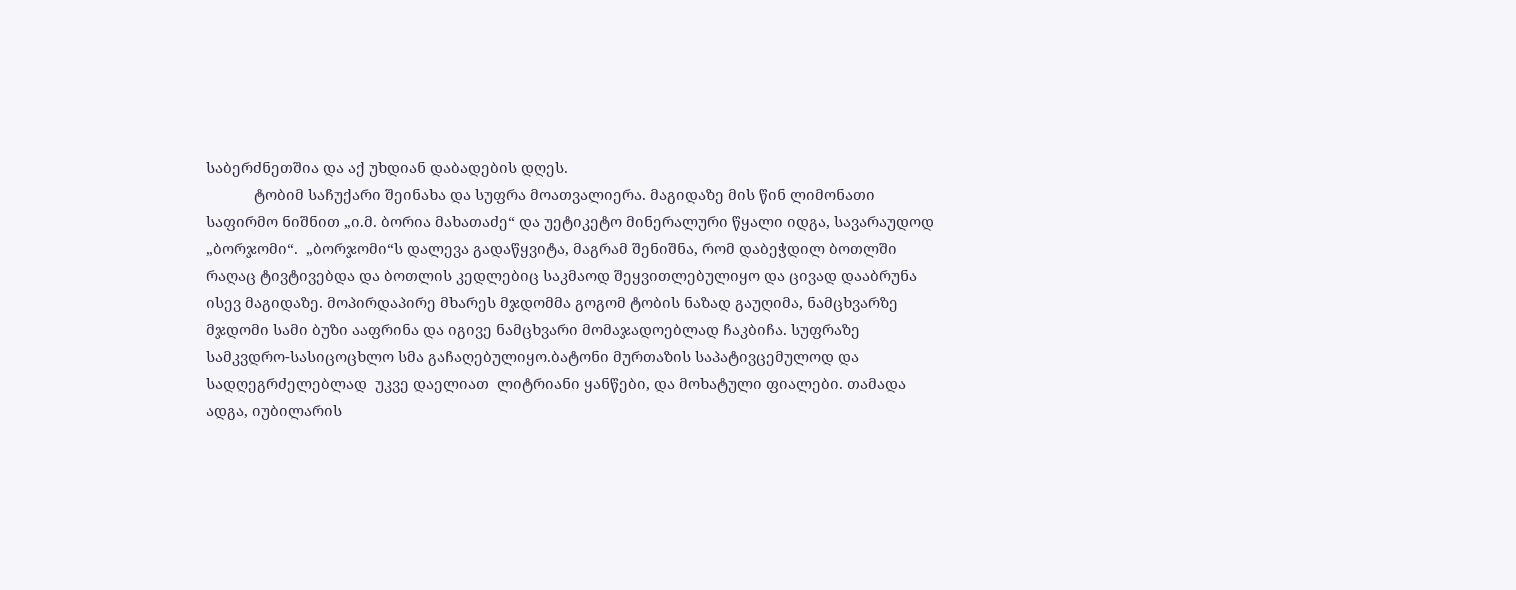საბერძნეთშია და აქ უხდიან დაბადების დღეს.
            ტობიმ საჩუქარი შეინახა და სუფრა მოათვალიერა. მაგიდაზე მის წინ ლიმონათი საფირმო ნიშნით „ი.მ. ბორია მახათაძე“ და უეტიკეტო მინერალური წყალი იდგა, სავარაუდოდ „ბორჯომი“.  „ბორჯომი“ს დალევა გადაწყვიტა, მაგრამ შენიშნა, რომ დაბეჭდილ ბოთლში რაღაც ტივტივებდა და ბოთლის კედლებიც საკმაოდ შეყვითლებულიყო და ცივად დააბრუნა ისევ მაგიდაზე. მოპირდაპირე მხარეს მჯდომმა გოგომ ტობის ნაზად გაუღიმა, ნამცხვარზე მჯდომი სამი ბუზი ააფრინა და იგივე ნამცხვარი მომაჯადოებლად ჩაკბიჩა. სუფრაზე  სამკვდრო-სასიცოცხლო სმა გაჩაღებულიყო.ბატონი მურთაზის საპატივცემულოდ და სადღეგრძელებლად  უკვე დაელიათ  ლიტრიანი ყანწები, და მოხატული ფიალები. თამადა ადგა, იუბილარის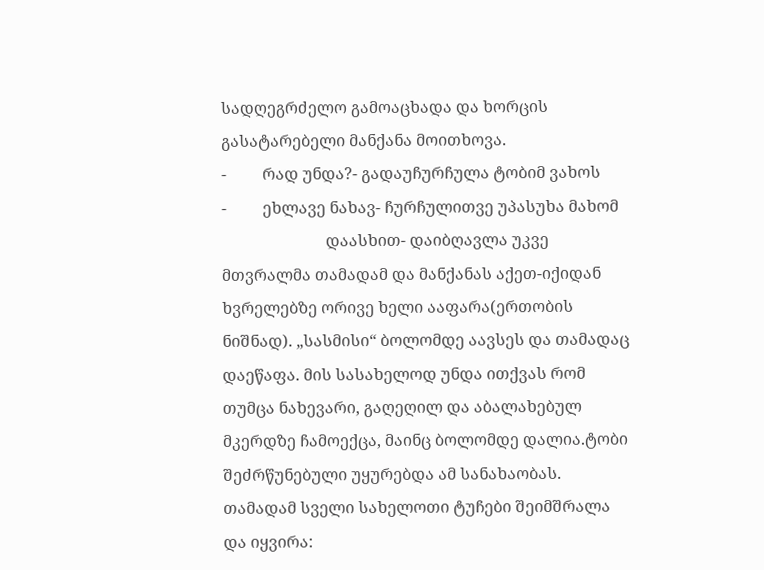სადღეგრძელო გამოაცხადა და ხორცის გასატარებელი მანქანა მოითხოვა.
-         რად უნდა?- გადაუჩურჩულა ტობიმ ვახოს
-         ეხლავე ნახავ- ჩურჩულითვე უპასუხა მახომ
                          დაასხით- დაიბღავლა უკვე მთვრალმა თამადამ და მანქანას აქეთ-იქიდან ხვრელებზე ორივე ხელი ააფარა(ერთობის ნიშნად). „სასმისი“ ბოლომდე აავსეს და თამადაც დაეწაფა. მის სასახელოდ უნდა ითქვას რომ თუმცა ნახევარი, გაღეღილ და აბალახებულ მკერდზე ჩამოექცა, მაინც ბოლომდე დალია.ტობი შეძრწუნებული უყურებდა ამ სანახაობას. თამადამ სველი სახელოთი ტუჩები შეიმშრალა და იყვირა: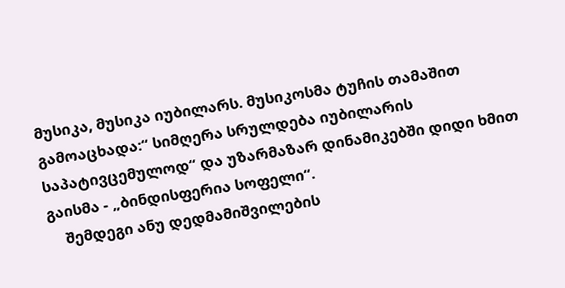მუსიკა, მუსიკა იუბილარს. მუსიკოსმა ტუჩის თამაშით გამოაცხადა:“ სიმღერა სრულდება იუბილარის საპატივცემულოდ“ და უზარმაზარ დინამიკებში დიდი ხმით გაისმა - „ბინდისფერია სოფელი“.
    შემდეგი ანუ დედმამიშვილების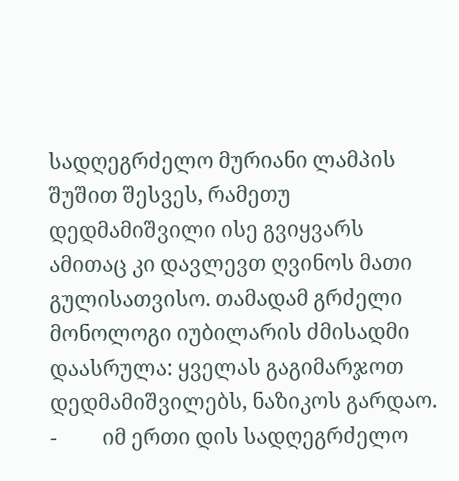სადღეგრძელო მურიანი ლამპის შუშით შესვეს, რამეთუ დედმამიშვილი ისე გვიყვარს ამითაც კი დავლევთ ღვინოს მათი გულისათვისო. თამადამ გრძელი მონოლოგი იუბილარის ძმისადმი  დაასრულა: ყველას გაგიმარჯოთ დედმამიშვილებს, ნაზიკოს გარდაო.
-         იმ ერთი დის სადღეგრძელო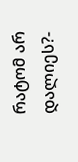რატომ არ დალიეს?-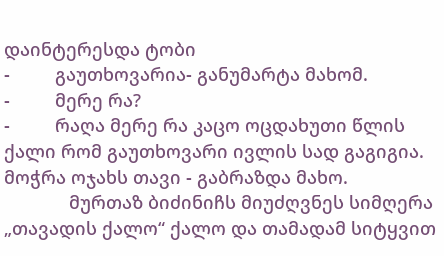დაინტერესდა ტობი
-         გაუთხოვარია- განუმარტა მახომ.
-         მერე რა?
-         რაღა მერე რა კაცო ოცდახუთი წლის ქალი რომ გაუთხოვარი ივლის სად გაგიგია. მოჭრა ოჯახს თავი - გაბრაზდა მახო.
             მურთაზ ბიძინიჩს მიუძღვნეს სიმღერა „თავადის ქალო“ ქალო და თამადამ სიტყვით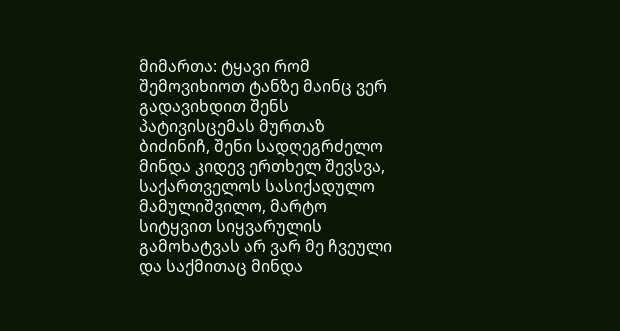მიმართა: ტყავი რომ შემოვიხიოთ ტანზე მაინც ვერ გადავიხდით შენს პატივისცემას მურთაზ ბიძინიჩ, შენი სადღეგრძელო მინდა კიდევ ერთხელ შევსვა, საქართველოს სასიქადულო მამულიშვილო, მარტო სიტყვით სიყვარულის გამოხატვას არ ვარ მე ჩვეული და საქმითაც მინდა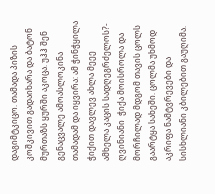დაგიმტკიცო. თამადა პიზის კოშკივით გადაიხარა და ბატონ მურთაზს ყურში აკოცა. უჰჰ შენ გენაცვალე ამოასლოკინა თამადამ და იყვირა: ამ ჭინჭყილა ჭიქით დავლევ ახლა მეეე ამხელა კაცის სადღეგრძელოს?- ღვინიანი  ჭიქა მოისროლა და მორჩილად მდგომ თავის ცოლს გაარტყა სახეში. ცოლმა უხმოდ აკრიფა ნამტვრევები და სისხლიანი კბილებით გაუღიმა.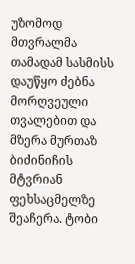უზომოდ მთვრალმა თამადამ სასმისს დაუწყო ძებნა მორღვეული თვალებით და მზერა მურთაზ ბიძინიჩის მტვრიან ფეხსაცმელზე შეაჩერა. ტობი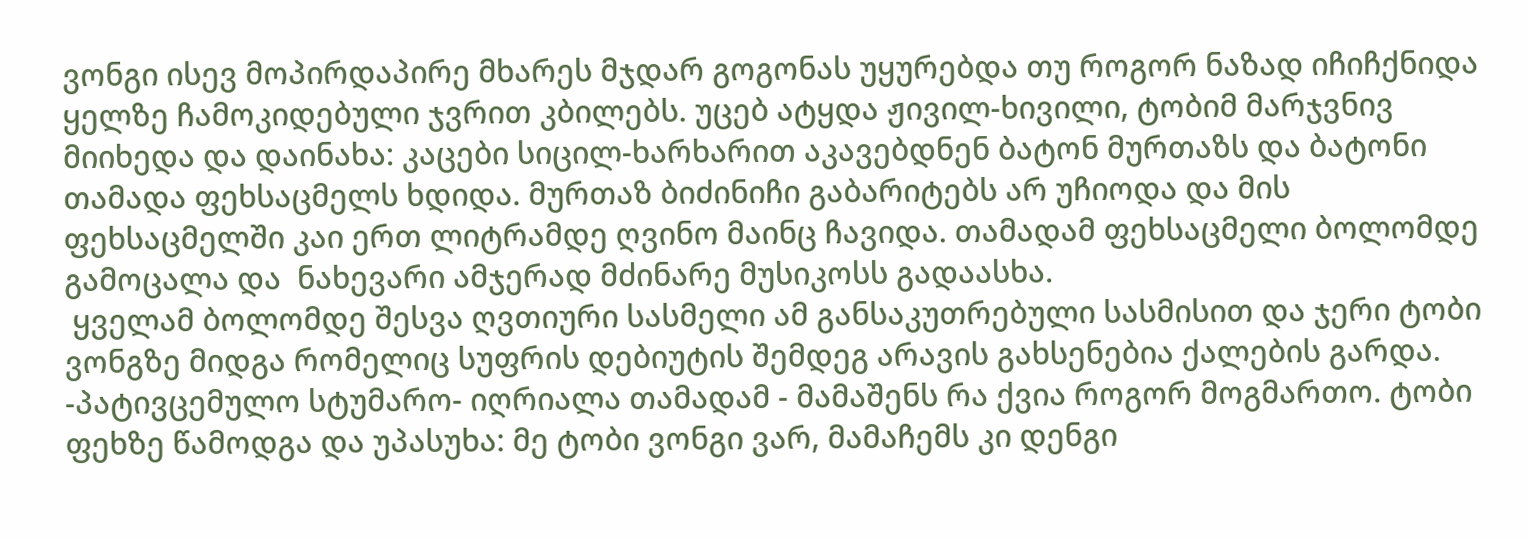ვონგი ისევ მოპირდაპირე მხარეს მჯდარ გოგონას უყურებდა თუ როგორ ნაზად იჩიჩქნიდა ყელზე ჩამოკიდებული ჯვრით კბილებს. უცებ ატყდა ჟივილ-ხივილი, ტობიმ მარჯვნივ მიიხედა და დაინახა: კაცები სიცილ-ხარხარით აკავებდნენ ბატონ მურთაზს და ბატონი თამადა ფეხსაცმელს ხდიდა. მურთაზ ბიძინიჩი გაბარიტებს არ უჩიოდა და მის ფეხსაცმელში კაი ერთ ლიტრამდე ღვინო მაინც ჩავიდა. თამადამ ფეხსაცმელი ბოლომდე გამოცალა და  ნახევარი ამჯერად მძინარე მუსიკოსს გადაასხა.
 ყველამ ბოლომდე შესვა ღვთიური სასმელი ამ განსაკუთრებული სასმისით და ჯერი ტობი ვონგზე მიდგა რომელიც სუფრის დებიუტის შემდეგ არავის გახსენებია ქალების გარდა. -პატივცემულო სტუმარო- იღრიალა თამადამ - მამაშენს რა ქვია როგორ მოგმართო. ტობი ფეხზე წამოდგა და უპასუხა: მე ტობი ვონგი ვარ, მამაჩემს კი დენგი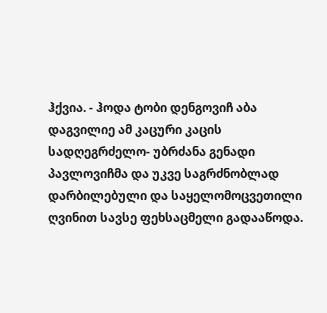ჰქვია. - ჰოდა ტობი დენგოვიჩ აბა დაგვილიე ამ კაცური კაცის სადღეგრძელო- უბრძანა გენადი პავლოვიჩმა და უკვე საგრძნობლად დარბილებული და საყელომოცვეთილი ღვინით სავსე ფეხსაცმელი გადააწოდა.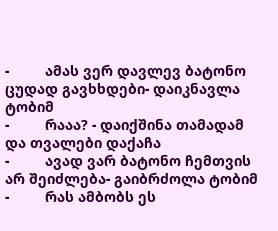-         ამას ვერ დავლევ ბატონო ცუდად გავხხდები- დაიკნავლა ტობიმ
-         რააა? - დაიქშინა თამადამ და თვალები დაქაჩა
-         ავად ვარ ბატონო ჩემთვის არ შეიძლება- გაიბრძოლა ტობიმ
-         რას ამბობს ეს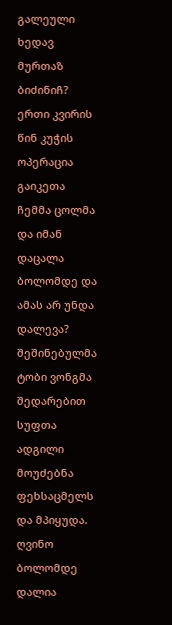გალეული ხედავ მურთაზ ბიძინიჩ? ერთი კვირის წინ კუჭის ოპერაცია გაიკეთა ჩემმა ცოლმა და იმან დაცალა ბოლომდე და ამას არ უნდა დალევა?
შეშინებულმა  ტობი ვონგმა შედარებით სუფთა ადგილი მოუძებნა ფეხსაცმელს და მპიყუდა. ღვინო ბოლომდე დალია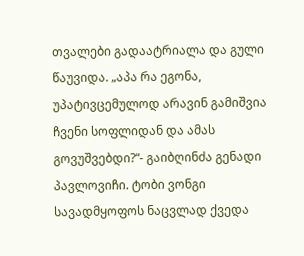თვალები გადაატრიალა და გული წაუვიდა. „აპა რა ეგონა, უპატივცემულოდ არავინ გამიშვია ჩვენი სოფლიდან და ამას გოვუშვებდი?“- გაიბღინძა გენადი პავლოვიჩი. ტობი ვონგი სავადმყოფოს ნაცვლად ქვედა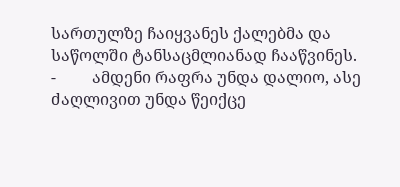სართულზე ჩაიყვანეს ქალებმა და საწოლში ტანსაცმლიანად ჩააწვინეს.
-         ამდენი რაფრა უნდა დალიო, ასე ძაღლივით უნდა წეიქცე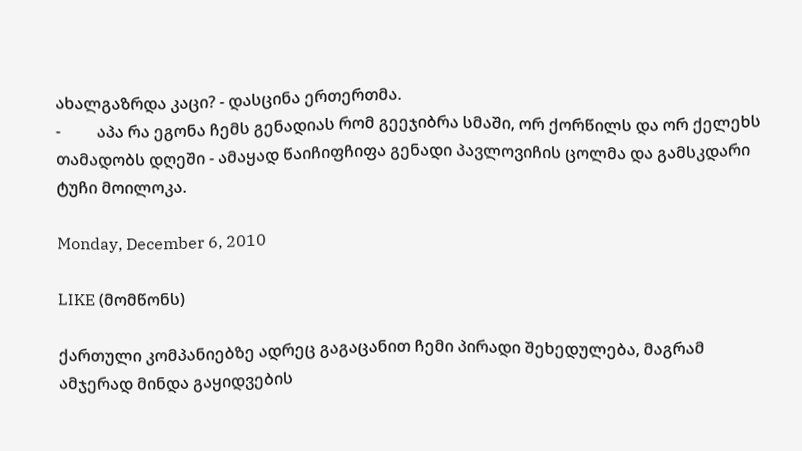ახალგაზრდა კაცი? - დასცინა ერთერთმა.
-         აპა რა ეგონა ჩემს გენადიას რომ გეეჯიბრა სმაში, ორ ქორწილს და ორ ქელეხს თამადობს დღეში - ამაყად წაიჩიფჩიფა გენადი პავლოვიჩის ცოლმა და გამსკდარი ტუჩი მოილოკა.

Monday, December 6, 2010

LIKE (მომწონს)

ქართული კომპანიებზე ადრეც გაგაცანით ჩემი პირადი შეხედულება, მაგრამ ამჯერად მინდა გაყიდვების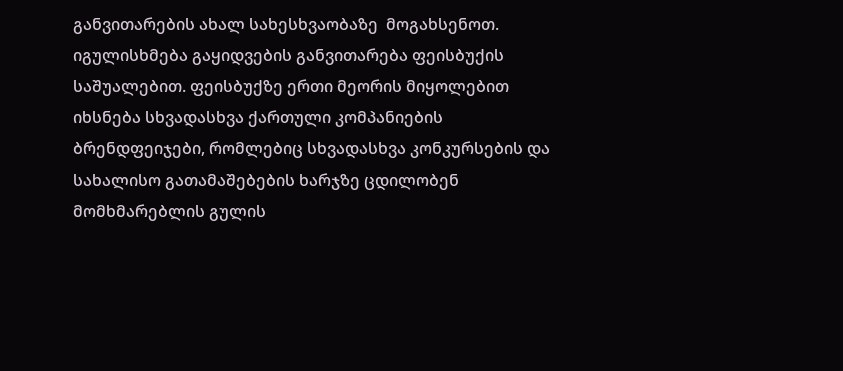განვითარების ახალ სახესხვაობაზე  მოგახსენოთ. იგულისხმება გაყიდვების განვითარება ფეისბუქის საშუალებით. ფეისბუქზე ერთი მეორის მიყოლებით იხსნება სხვადასხვა ქართული კომპანიების ბრენდფეიჯები, რომლებიც სხვადასხვა კონკურსების და სახალისო გათამაშებების ხარჯზე ცდილობენ მომხმარებლის გულის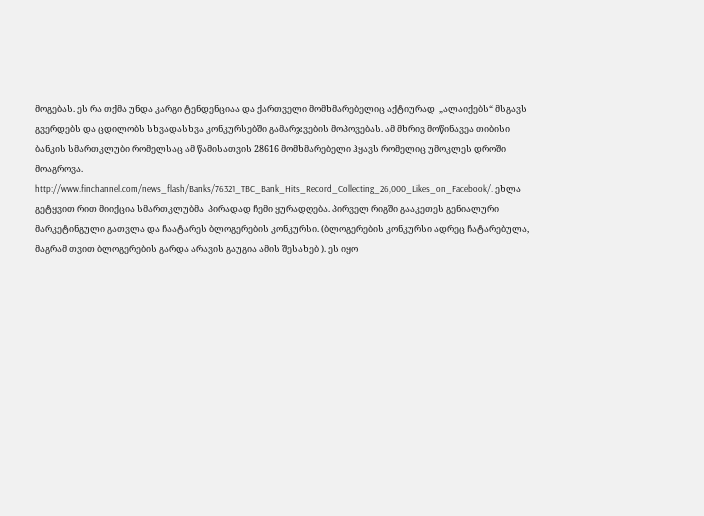მოგებას. ეს რა თქმა უნდა კარგი ტენდენციაა და ქართველი მომხმარებელიც აქტიურად  „ალაიქებს“ მსგავს გვერდებს და ცდილობს სხვადასხვა კონკურსებში გამარჯვების მოპოვებას. ამ მხრივ მოწინავეა თიბისი ბანკის სმართკლუბი რომელსაც ამ წამისათვის 28616 მომხმარებელი ჰყავს რომელიც უმოკლეს დროში მოაგროვა. http://www.finchannel.com/news_flash/Banks/76321_TBC_Bank_Hits_Record_Collecting_26,000_Likes_on_Facebook/. ეხლა გეტყვით რით მიიქცია სმართკლუბმა  პირადად ჩემი ყურადღება. პირველ რიგში გააკეთეს გენიალური მარკეტინგული გათვლა და ჩაატარეს ბლოგერების კონკურსი. (ბლოგერების კონკურსი ადრეც ჩატარებულა, მაგრამ თვით ბლოგერების გარდა არავის გაუგია ამის შესახებ ). ეს იყო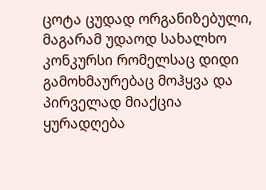ცოტა ცუდად ორგანიზებული, მაგარამ უდაოდ სახალხო კონკურსი რომელსაც დიდი გამოხმაურებაც მოჰყვა და პირველად მიაქცია ყურადღება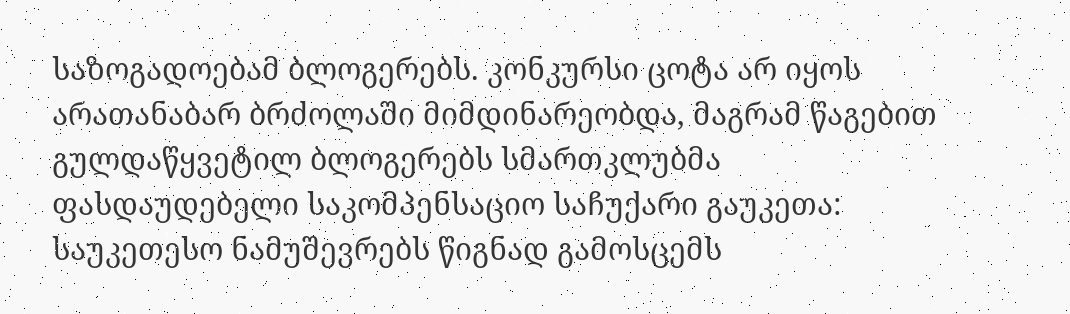საზოგადოებამ ბლოგერებს. კონკურსი ცოტა არ იყოს არათანაბარ ბრძოლაში მიმდინარეობდა, მაგრამ წაგებით გულდაწყვეტილ ბლოგერებს სმართკლუბმა ფასდაუდებელი საკომპენსაციო საჩუქარი გაუკეთა: საუკეთესო ნამუშევრებს წიგნად გამოსცემს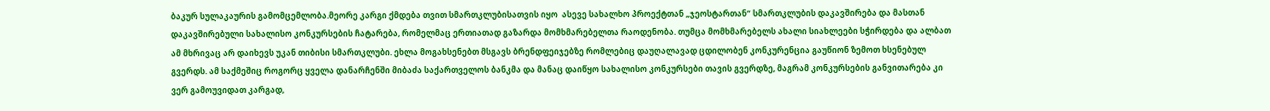ბაკურ სულაკაურის გამომცემლობა.მეორე კარგი ქმდება თვით სმართკლუბისათვის იყო  ასევე სახალხო პროექტთან „ჯეოსტართან“ სმართკლუბის დაკავშირება და მასთან დაკავშირებული სახალისო კონკურსების ჩატარება, რომელმაც ერთიათად გაზარდა მომხმარებელთა რაოდენობა. თუმცა მომხმარებელს ახალი სიახლეები სჭირდება და ალბათ ამ მხრივაც არ დაიხევს უკან თიბისი სმართკლუბი. ეხლა მოგახსენებთ მსგავს ბრენდფეიჯებზე რომლებიც დაუღალავად ცდილობენ კონკურენცია გაუწიონ ზემოთ ხსენებულ გვერდს. ამ საქმეშიც როგორც ყველა დანარჩენში მიბაძა საქართველოს ბანკმა და მანაც დაიწყო სახალისო კონკურსები თავის გვერდზე, მაგრამ კონკურსების განვითარება კი ვერ გამოუვიდათ კარგად,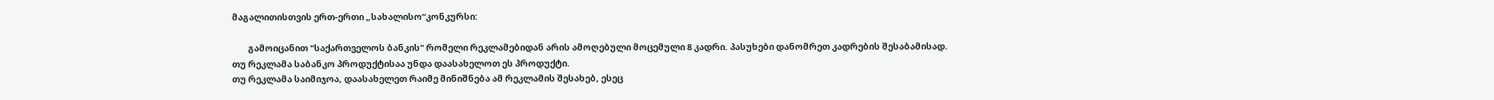მაგალითისთვის ერთ-ერთი „სახალისო“კონკურსი:

        გამოიცანით "საქართველოს ბანკის" რომელი რეკლამებიდან არის ამოღებული მოცემული 8 კადრი. პასუხები დანომრეთ კადრების შესაბამისად.
თუ რეკლამა საბანკო პროდუქტისაა უნდა დაასახელოთ ეს პროდუქტი.
თუ რეკლამა საიმიჯოა, დაასახელეთ რაიმე მინიშნება ამ რეკლამის შესახებ, ესეც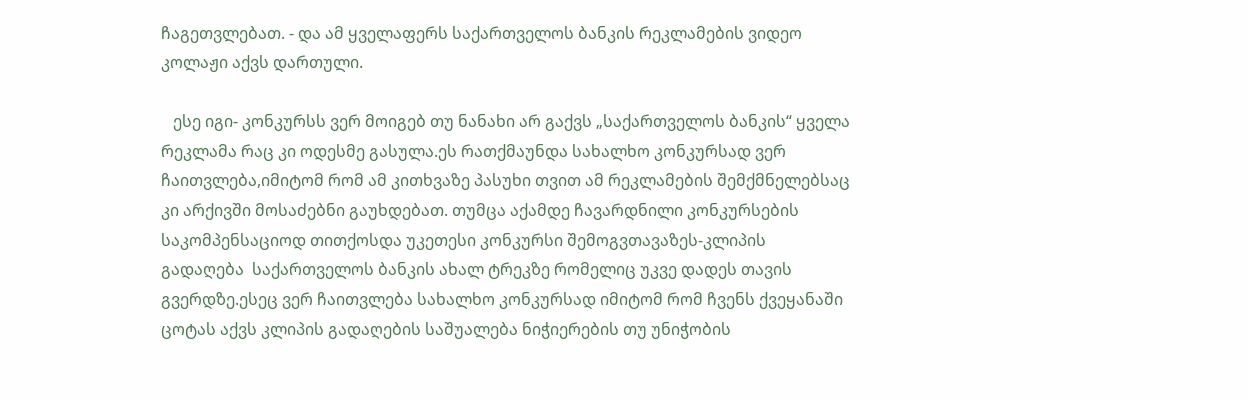ჩაგეთვლებათ. - და ამ ყველაფერს საქართველოს ბანკის რეკლამების ვიდეო კოლაჟი აქვს დართული.

   ესე იგი- კონკურსს ვერ მოიგებ თუ ნანახი არ გაქვს „საქართველოს ბანკის“ ყველა რეკლამა რაც კი ოდესმე გასულა.ეს რათქმაუნდა სახალხო კონკურსად ვერ ჩაითვლება,იმიტომ რომ ამ კითხვაზე პასუხი თვით ამ რეკლამების შემქმნელებსაც კი არქივში მოსაძებნი გაუხდებათ. თუმცა აქამდე ჩავარდნილი კონკურსების საკომპენსაციოდ თითქოსდა უკეთესი კონკურსი შემოგვთავაზეს-კლიპის გადაღება  საქართველოს ბანკის ახალ ტრეკზე რომელიც უკვე დადეს თავის გვერდზე.ესეც ვერ ჩაითვლება სახალხო კონკურსად იმიტომ რომ ჩვენს ქვეყანაში ცოტას აქვს კლიპის გადაღების საშუალება ნიჭიერების თუ უნიჭობის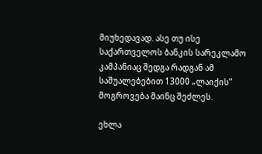მიუხედავად. ასე თუ ისე საქართველოს ბანკის სარეკლამო კამპანიაც შედგა რადგან ამ საშუალებებით 13000 „ლაიქის“ მოგროვება მაინც შეძლეს.

ეხლა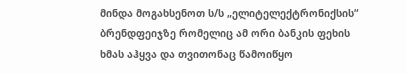მინდა მოგახსენოთ ს/ს „ელიტელექტრონიქსის“ ბრენდფეიჯზე რომელიც ამ ორი ბანკის ფეხის ხმას აჰყვა და თვითონაც წამოიწყო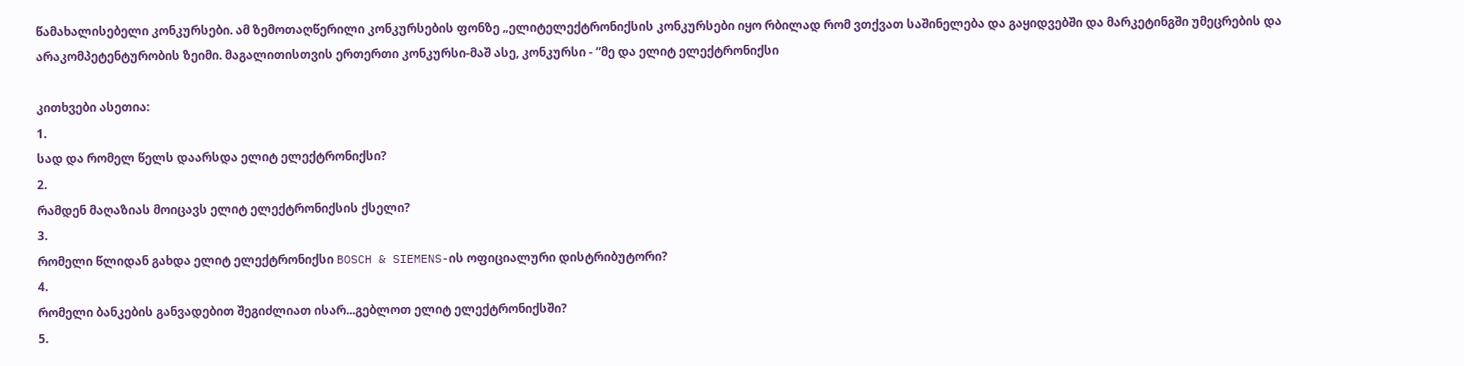წამახალისებელი კონკურსები. ამ ზემოთაღწერილი კონკურსების ფონზე „ელიტელექტრონიქსის კონკურსები იყო რბილად რომ ვთქვათ საშინელება და გაყიდვებში და მარკეტინგში უმეცრების და არაკომპეტენტურობის ზეიმი. მაგალითისთვის ერთერთი კონკურსი-მაშ ასე, კონკურსი - ”მე და ელიტ ელექტრონიქსი

კითხვები ასეთია:
1.
სად და რომელ წელს დაარსდა ელიტ ელექტრონიქსი?
2.
რამდენ მაღაზიას მოიცავს ელიტ ელექტრონიქსის ქსელი?
3.
რომელი წლიდან გახდა ელიტ ელექტრონიქსი BOSCH & SIEMENS-ის ოფიციალური დისტრიბუტორი?
4.
რომელი ბანკების განვადებით შეგიძლიათ ისარ...გებლოთ ელიტ ელექტრონიქსში?
5.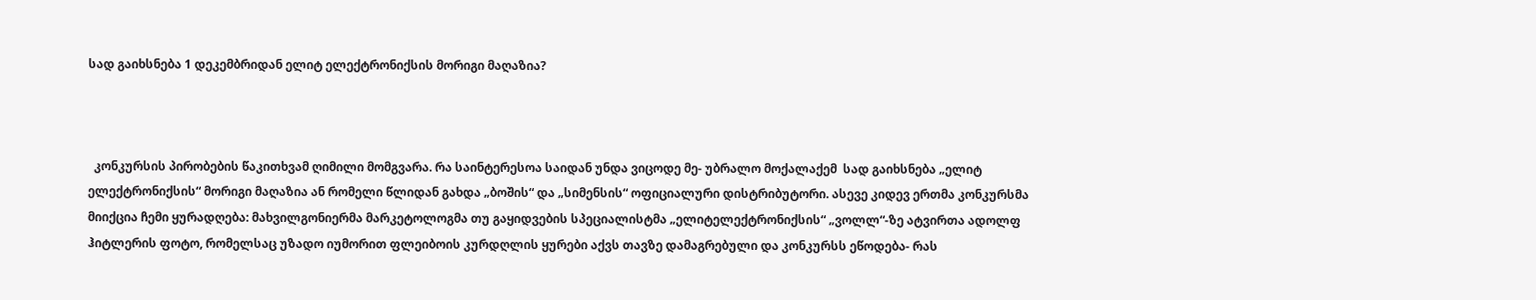სად გაიხსნება 1 დეკემბრიდან ელიტ ელექტრონიქსის მორიგი მაღაზია?



  კონკურსის პირობების წაკითხვამ ღიმილი მომგვარა. რა საინტერესოა საიდან უნდა ვიცოდე მე- უბრალო მოქალაქემ  სად გაიხსნება „ელიტ ელექტრონიქსის“ მორიგი მაღაზია ან რომელი წლიდან გახდა „ბოშის“ და „სიმენსის“ ოფიციალური დისტრიბუტორი. ასევე კიდევ ერთმა კონკურსმა მიიქცია ჩემი ყურადღება: მახვილგონიერმა მარკეტოლოგმა თუ გაყიდვების სპეციალისტმა „ელიტელექტრონიქსის“ „ვოლლ“-ზე ატვირთა ადოლფ ჰიტლერის ფოტო, რომელსაც უზადო იუმორით ფლეიბოის კურდღლის ყურები აქვს თავზე დამაგრებული და კონკურსს ეწოდება- რას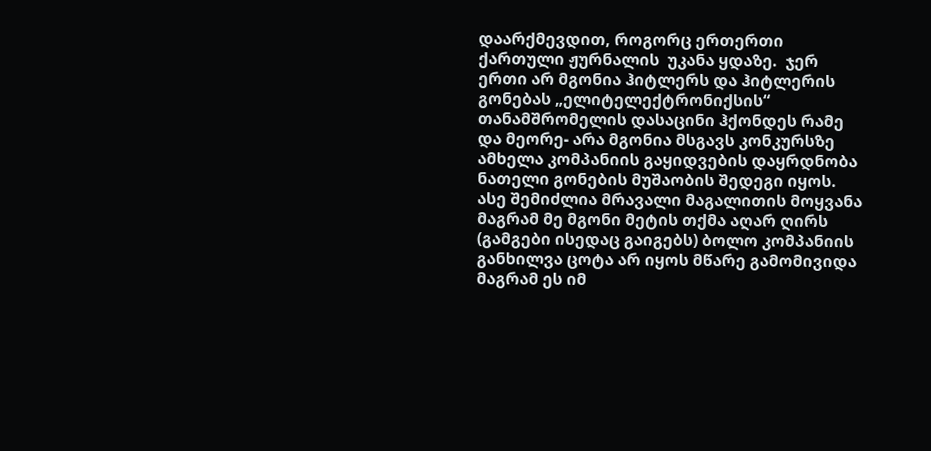დაარქმევდით, როგორც ერთერთი ქართული ჟურნალის  უკანა ყდაზე.  ჯერ ერთი არ მგონია ჰიტლერს და ჰიტლერის გონებას „ელიტელექტრონიქსის“ თანამშრომელის დასაცინი ჰქონდეს რამე და მეორე- არა მგონია მსგავს კონკურსზე ამხელა კომპანიის გაყიდვების დაყრდნობა ნათელი გონების მუშაობის შედეგი იყოს. ასე შემიძლია მრავალი მაგალითის მოყვანა მაგრამ მე მგონი მეტის თქმა აღარ ღირს (გამგები ისედაც გაიგებს) ბოლო კომპანიის განხილვა ცოტა არ იყოს მწარე გამომივიდა მაგრამ ეს იმ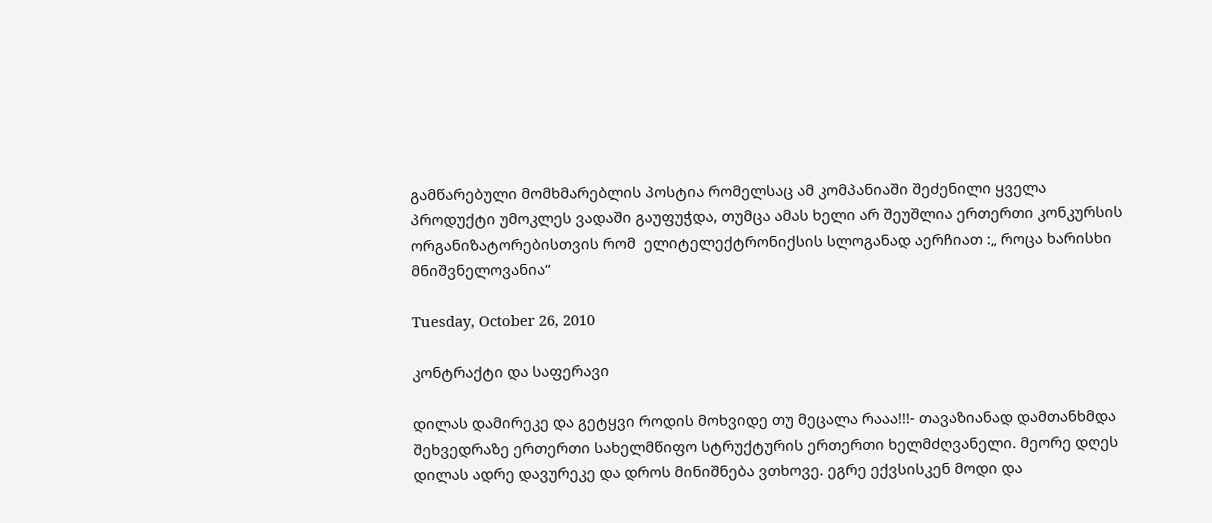გამწარებული მომხმარებლის პოსტია რომელსაც ამ კომპანიაში შეძენილი ყველა პროდუქტი უმოკლეს ვადაში გაუფუჭდა, თუმცა ამას ხელი არ შეუშლია ერთერთი კონკურსის ორგანიზატორებისთვის რომ  ელიტელექტრონიქსის სლოგანად აერჩიათ :„ როცა ხარისხი მნიშვნელოვანია“

Tuesday, October 26, 2010

კონტრაქტი და საფერავი

დილას დამირეკე და გეტყვი როდის მოხვიდე თუ მეცალა რააა!!!- თავაზიანად დამთანხმდა შეხვედრაზე ერთერთი სახელმწიფო სტრუქტურის ერთერთი ხელმძღვანელი. მეორე დღეს დილას ადრე დავურეკე და დროს მინიშნება ვთხოვე. ეგრე ექვსისკენ მოდი და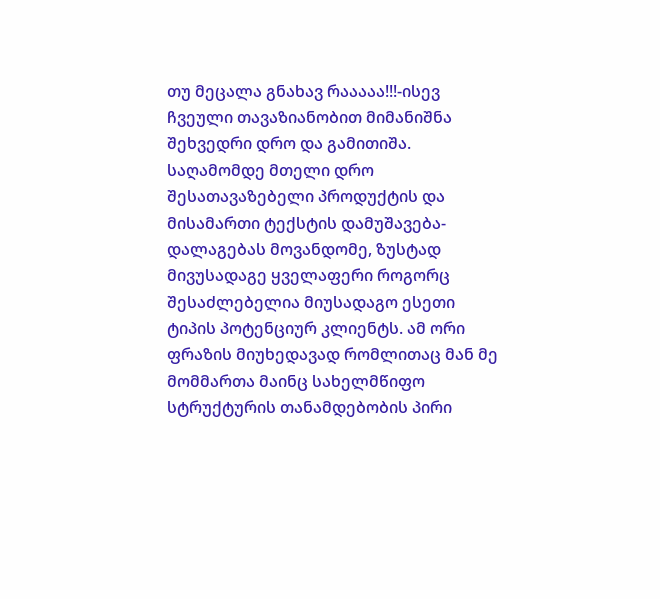თუ მეცალა გნახავ რააააა!!!-ისევ ჩვეული თავაზიანობით მიმანიშნა შეხვედრი დრო და გამითიშა. საღამომდე მთელი დრო შესათავაზებელი პროდუქტის და მისამართი ტექსტის დამუშავება-დალაგებას მოვანდომე, ზუსტად მივუსადაგე ყველაფერი როგორც შესაძლებელია მიუსადაგო ესეთი ტიპის პოტენციურ კლიენტს. ამ ორი ფრაზის მიუხედავად რომლითაც მან მე მომმართა მაინც სახელმწიფო სტრუქტურის თანამდებობის პირი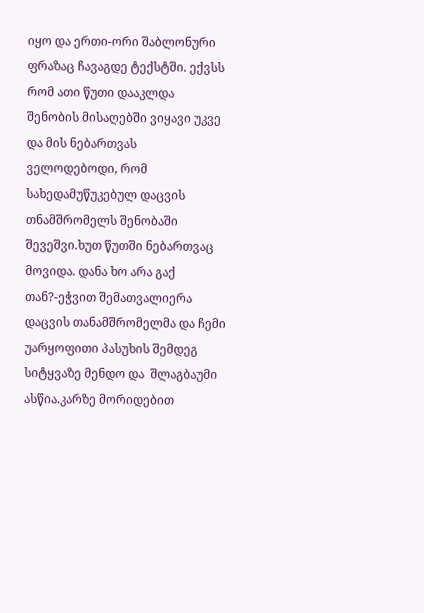იყო და ერთი-ორი შაბლონური ფრაზაც ჩავაგდე ტექსტში. ექვსს რომ ათი წუთი დააკლდა  შენობის მისაღებში ვიყავი უკვე და მის ნებართვას ველოდებოდი, რომ სახედამუწუკებულ დაცვის თნამშრომელს შენობაში შევეშვი.ხუთ წუთში ნებართვაც მოვიდა. დანა ხო არა გაქ თან?-ეჭვით შემათვალიერა დაცვის თანამშრომელმა და ჩემი უარყოფითი პასუხის შემდეგ სიტყვაზე მენდო და  შლაგბაუმი ასწია.კარზე მორიდებით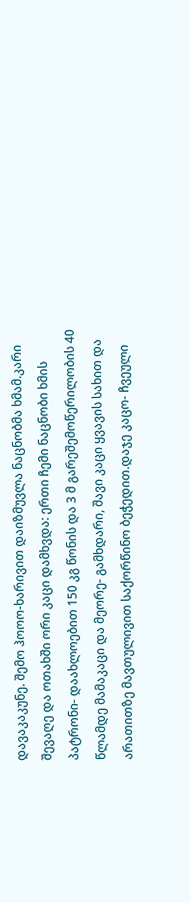დავაკაკუნე. შემო ჰოოო-ხარივით დაიზმუვლა ნაცნობმა ხმამ.კარი შევაღე და ოთახში ორი კაცი დამხვდა: ერთი ჩემი ნაცნობი ხმის პატრონი- დაახლოებით 150 კგ წონის და 3 მ გარეშემოწერილობის 40 წლამდე მამაკაცი და მეორე- გამხდარი, შავი კაცი ყვავის სახით და არათითზე მავთულივით საქორწინო ბეჭედით.დაჯე კაცო- ჩვეული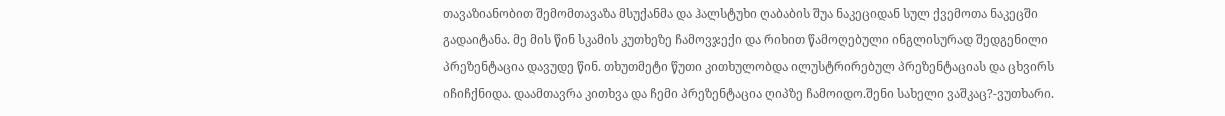თავაზიანობით შემომთავაზა მსუქანმა და ჰალსტუხი ღაბაბის შუა ნაკეციდან სულ ქვემოთა ნაკეცში გადაიტანა. მე მის წინ სკამის კუთხეზე ჩამოვჯექი და რიხით წამოღებული ინგლისურად შედგენილი პრეზენტაცია დავუდე წინ. თხუთმეტი წუთი კითხულობდა ილუსტრირებულ პრეზენტაციას და ცხვირს იჩიჩქნიდა. დაამთავრა კითხვა და ჩემი პრეზენტაცია ღიპზე ჩამოიდო.შენი სახელი ვაშკაც?-ვუთხარი.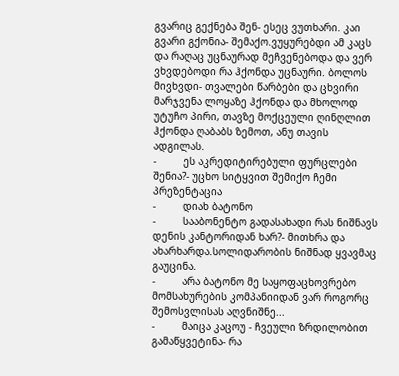გვარიც გექნება შენ- ესეც ვუთხარი. კაი გვარი გქონია- შემაქო.ვუყურებდი ამ კაცს და რაღაც უცნაურად მეჩვენებოდა და ვერ ვხვდებოდი რა ჰქონდა უცნაური. ბოლოს მივხვდი- თვალები წარბები და ცხვირი მარჯვენა ლოყაზე ჰქონდა და მხოლოდ უტუჩო პირი, თავზე მოქცეული ღინღლით ჰქონდა ღაბაბს ზემოთ, ანუ თავის ადგილას.
-         ეს აკრედიტირებული ფურცლები შენია?- უცხო სიტყვით შემიქო ჩემი პრეზენტაცია
-         დიახ ბატონო
-         სააბონენტო გადასახადი რას ნიშნავს დენის კანტორიდან ხარ?- მითხრა და ახარხარდა.სოლიდარობის ნიშნად ყვავმაც გაუცინა.
-         არა ბატონო მე საყოფაცხოვრებო მომსახურების კომპანიიდან ვარ როგორც შემოსვლისას აღვნიშნე...
-         მაიცა კაცოუ - ჩვეული ზრდილობით გამაწყვეტინა- რა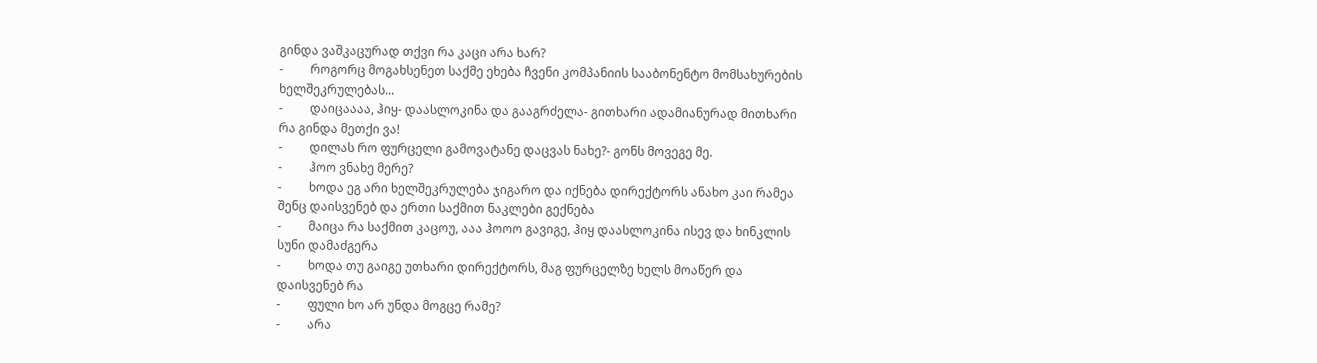გინდა ვაშკაცურად თქვი რა კაცი არა ხარ?
-         როგორც მოგახსენეთ საქმე ეხება ჩვენი კომპანიის სააბონენტო მომსახურების ხელშეკრულებას...
-         დაიცაააა, ჰიყ- დაასლოკინა და გააგრძელა- გითხარი ადამიანურად მითხარი რა გინდა მეთქი ვა!
-         დილას რო ფურცელი გამოვატანე დაცვას ნახე?- გონს მოვეგე მე.
-         ჰოო ვნახე მერე?
-         ხოდა ეგ არი ხელშეკრულება ჯიგარო და იქნება დირექტორს ანახო კაი რამეა შენც დაისვენებ და ერთი საქმით ნაკლები გექნება
-         მაიცა რა საქმით კაცოუ, ააა ჰოოო გავიგე, ჰიყ დაასლოკინა ისევ და ხინკლის სუნი დამაძგერა
-         ხოდა თუ გაიგე უთხარი დირექტორს, მაგ ფურცელზე ხელს მოაწერ და დაისვენებ რა
-         ფული ხო არ უნდა მოგცე რამე?
-         არა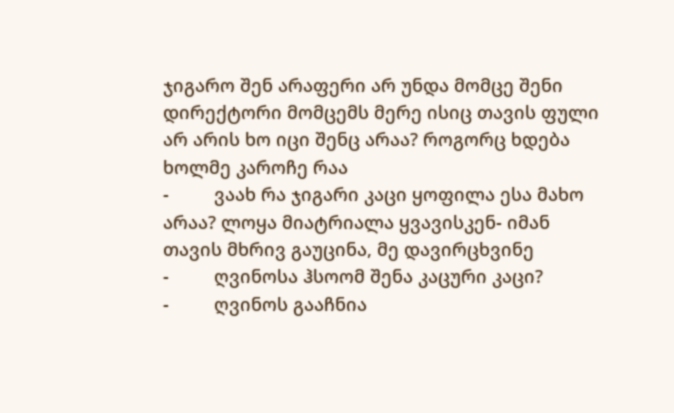ჯიგარო შენ არაფერი არ უნდა მომცე შენი დირექტორი მომცემს მერე ისიც თავის ფული არ არის ხო იცი შენც არაა? როგორც ხდება ხოლმე კაროჩე რაა
-         ვაახ რა ჯიგარი კაცი ყოფილა ესა მახო არაა? ლოყა მიატრიალა ყვავისკენ- იმან თავის მხრივ გაუცინა, მე დავირცხვინე
-         ღვინოსა ჰსოომ შენა კაცური კაცი?
-         ღვინოს გააჩნია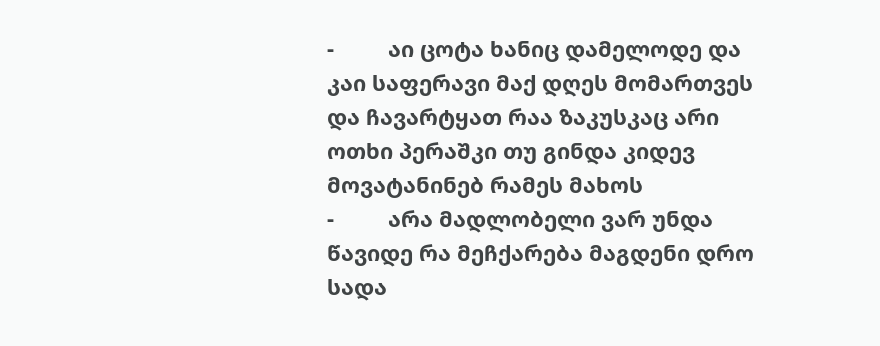-         აი ცოტა ხანიც დამელოდე და კაი საფერავი მაქ დღეს მომართვეს და ჩავარტყათ რაა ზაკუსკაც არი ოთხი პერაშკი თუ გინდა კიდევ მოვატანინებ რამეს მახოს
-         არა მადლობელი ვარ უნდა წავიდე რა მეჩქარება მაგდენი დრო სადა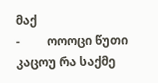მაქ
-         ოოოცი წუთი კაცოუ რა საქმე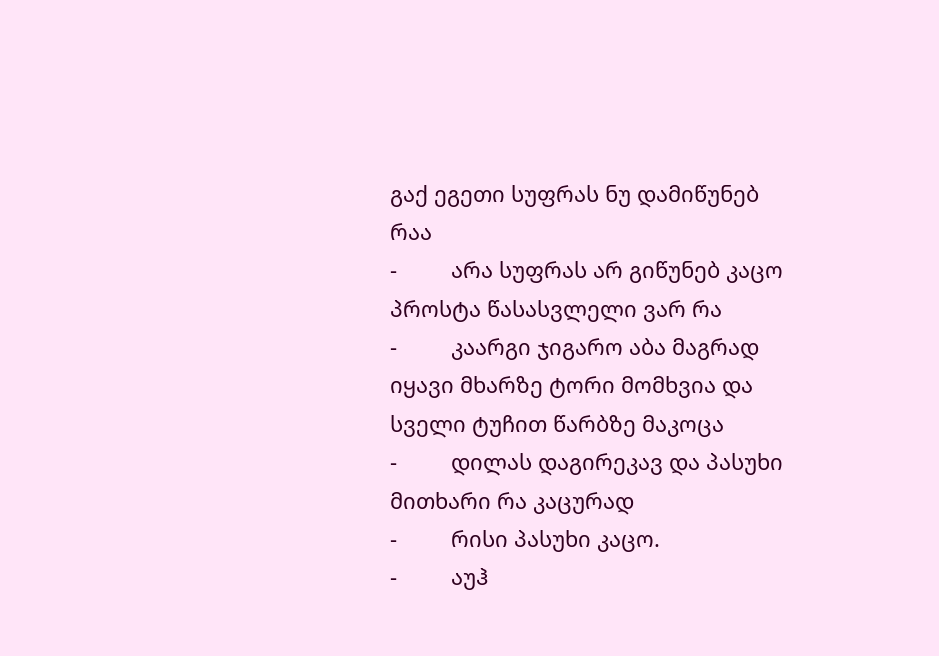გაქ ეგეთი სუფრას ნუ დამიწუნებ რაა
-         არა სუფრას არ გიწუნებ კაცო პროსტა წასასვლელი ვარ რა
-         კაარგი ჯიგარო აბა მაგრად იყავი მხარზე ტორი მომხვია და სველი ტუჩით წარბზე მაკოცა
-         დილას დაგირეკავ და პასუხი მითხარი რა კაცურად
-         რისი პასუხი კაცო.
-         აუჰ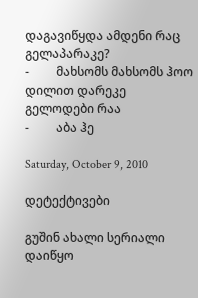დაგავიწყდა ამდენი რაც გელაპარაკე?
-         მახსომს მახსომს ჰოო დილით დარეკე გელოდები რაა
-         აბა ჰე

Saturday, October 9, 2010

დეტექტივები

გუშინ ახალი სერიალი დაიწყო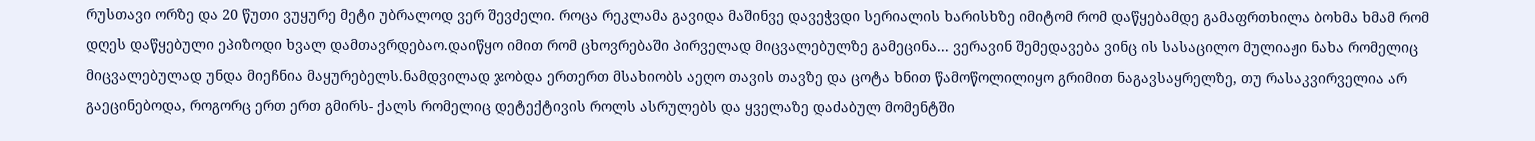რუსთავი ორზე და 20 წუთი ვუყურე მეტი უბრალოდ ვერ შევძელი. როცა რეკლამა გავიდა მაშინვე დავეჭვდი სერიალის ხარისხზე იმიტომ რომ დაწყებამდე გამაფრთხილა ბოხმა ხმამ რომ დღეს დაწყებული ეპიზოდი ხვალ დამთავრდებაო.დაიწყო იმით რომ ცხოვრებაში პირველად მიცვალებულზე გამეცინა... ვერავინ შემედავება ვინც ის სასაცილო მულიაჟი ნახა რომელიც მიცვალებულად უნდა მიეჩნია მაყურებელს.ნამდვილად ჯობდა ერთერთ მსახიობს აეღო თავის თავზე და ცოტა ხნით წამოწოლილიყო გრიმით ნაგავსაყრელზე, თუ რასაკვირველია არ გაეცინებოდა, როგორც ერთ ერთ გმირს- ქალს რომელიც დეტექტივის როლს ასრულებს და ყველაზე დაძაბულ მომენტში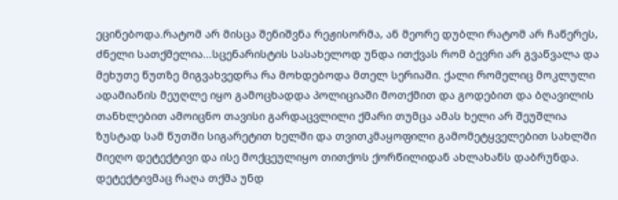ეცინებოდა.რატომ არ მისცა შენიშვნა რეჟისორმა, ან მეორე დუბლი რატომ არ ჩაწერეს, ძნელი სათქმელია...სცენარისტის სასახელოდ უნდა ითქვას რომ ბევრი არ გვაწვალა და მეხუთე წუთზე მიგვახვედრა რა მოხდებოდა მთელ სერიაში. ქალი რომელიც მოკლული ადამიანის მეუღლე იყო გამოცხადდა პოლიციაში მოთქმით და გოდებით და ბღავილის თანხლებით ამოიცნო თავისი გარდაცვლილი ქმარი თუმცა ამას ხელი არ შეუშლია ზუსტად სამ წუთში სიგარეტით ხელში და თვითკმაყოფილი გამომეტყველებით სახლში მიეღო დეტექტივი და ისე მოქცეულიყო თითქოს ქორწილიდან ახლახანს დაბრუნდა. დეტექტივმაც რაღა თქმა უნდ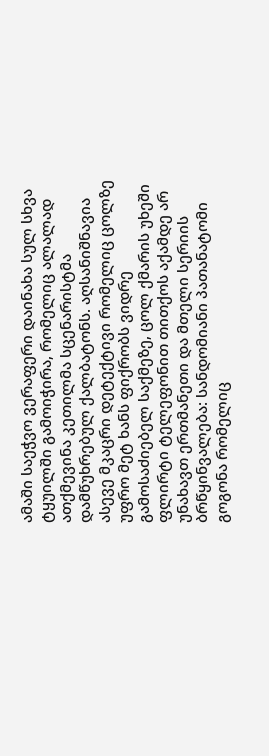ამაში საეჭვო ვერაფერი დაინახა სულ სხვა ტყუილში გამოიჭირა, რომელიც ალალად ათქმევინა კეთილმა სცენარისტმა დამწუხრებულ ქალბატონს. აღსანიშნავია ასევე მკაცრი დეტექტივი რომელიც ცოლზე უფრო მეტ ხანს ფიქრობს ვიდრე გამოსაძიებელ საქმეზე, ცოლ ქმარის უხეში ფლირტი ტელეფონით თითქოს აქამდე არ უნახავთ ერთმანეთი და მთელი სერიის ბრწყინვალება: სანდომიანი პათანატომი გოგონა რომელიც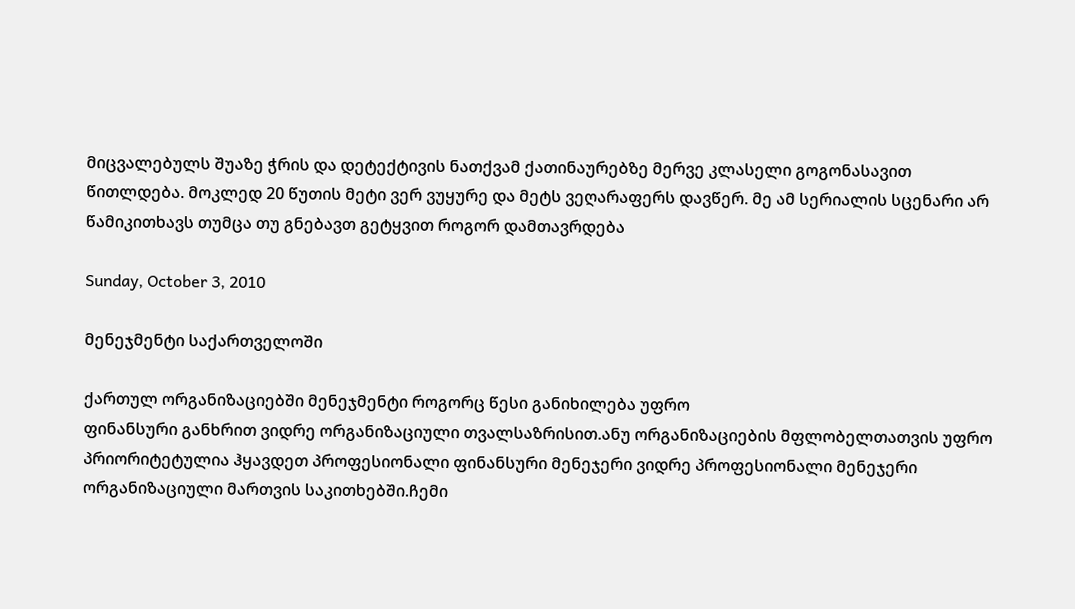მიცვალებულს შუაზე ჭრის და დეტექტივის ნათქვამ ქათინაურებზე მერვე კლასელი გოგონასავით წითლდება. მოკლედ 20 წუთის მეტი ვერ ვუყურე და მეტს ვეღარაფერს დავწერ. მე ამ სერიალის სცენარი არ წამიკითხავს თუმცა თუ გნებავთ გეტყვით როგორ დამთავრდება

Sunday, October 3, 2010

მენეჯმენტი საქართველოში

ქართულ ორგანიზაციებში მენეჯმენტი როგორც წესი განიხილება უფრო
ფინანსური განხრით ვიდრე ორგანიზაციული თვალსაზრისით.ანუ ორგანიზაციების მფლობელთათვის უფრო პრიორიტეტულია ჰყავდეთ პროფესიონალი ფინანსური მენეჯერი ვიდრე პროფესიონალი მენეჯერი ორგანიზაციული მართვის საკითხებში.ჩემი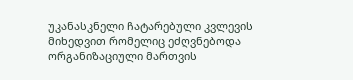უკანასკნელი ჩატარებული კვლევის მიხედვით რომელიც ეძღვნებოდა ორგანიზაციული მართვის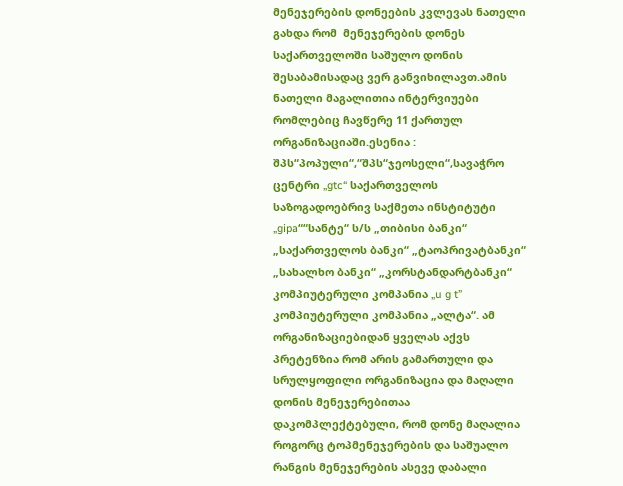მენეჯერების დონეების კვლევას ნათელი გახდა რომ  მენეჯერების დონეს საქართველოში საშულო დონის შესაბამისადაც ვერ განვიხილავთ.ამის ნათელი მაგალითია ინტერვიუები რომლებიც ჩავწერე 11 ქართულ
ორგანიზაციაში.ესენია :
შპს“პოპული“,“შპს“ჯეოსელი“,სავაჭრო ცენტრი „gtc“ საქართველოს საზოგადოებრივ საქმეთა ინსტიტუტი „gipa““სანტე“ ს/ს „თიბისი ბანკი“ „საქართველოს ბანკი“ „ტაოპრივატბანკი“ „სახალხო ბანკი“ „კორსტანდარტბანკი“ კომპიუტერული კომპანია „u g t” კომპიუტერული კომპანია „ალტა“. ამ ორგანიზაციებიდან ყველას აქვს პრეტენზია რომ არის გამართული და სრულყოფილი ორგანიზაცია და მაღალი დონის მენეჯერებითაა დაკომპლექტებული, რომ დონე მაღალია როგორც ტოპმენეჯერების და საშუალო რანგის მენეჯერების ასევე დაბალი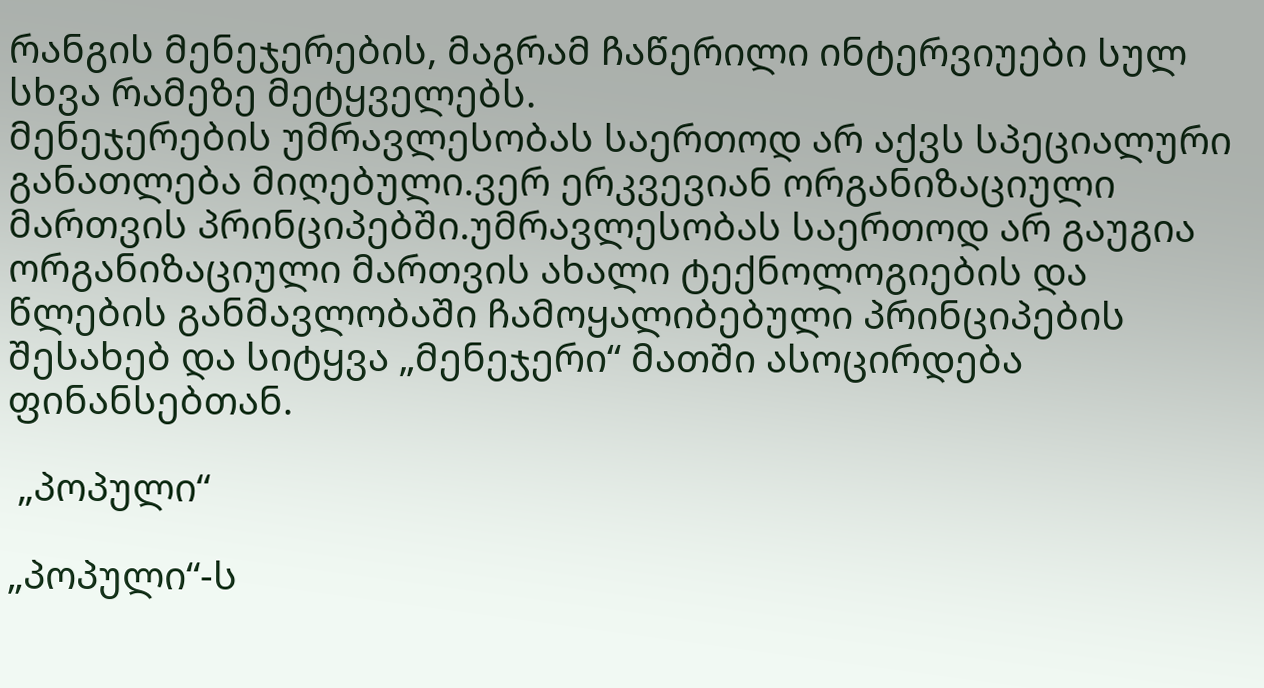რანგის მენეჯერების, მაგრამ ჩაწერილი ინტერვიუები სულ სხვა რამეზე მეტყველებს.
მენეჯერების უმრავლესობას საერთოდ არ აქვს სპეციალური განათლება მიღებული.ვერ ერკვევიან ორგანიზაციული მართვის პრინციპებში.უმრავლესობას საერთოდ არ გაუგია ორგანიზაციული მართვის ახალი ტექნოლოგიების და წლების განმავლობაში ჩამოყალიბებული პრინციპების  შესახებ და სიტყვა „მენეჯერი“ მათში ასოცირდება ფინანსებთან.

 „პოპული“

„პოპული“-ს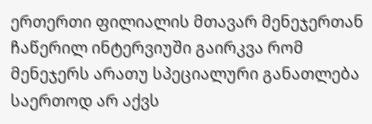ერთერთი ფილიალის მთავარ მენეჯერთან ჩაწერილ ინტერვიუში გაირკვა რომ მენეჯერს არათუ სპეციალური განათლება საერთოდ არ აქვს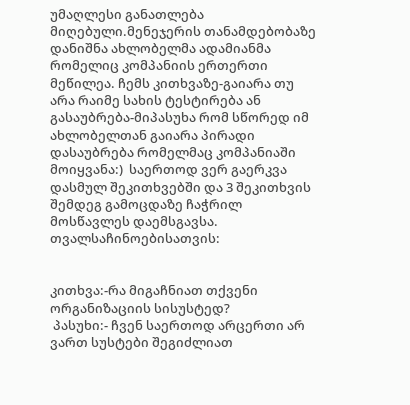უმაღლესი განათლება მიღებული.მენეჯერის თანამდებობაზე დანიშნა ახლობელმა ადამიანმა რომელიც კომპანიის ერთერთი მეწილეა. ჩემს კითხვაზე-გაიარა თუ არა რაიმე სახის ტესტირება ან გასაუბრება-მიპასუხა რომ სწორედ იმ ახლობელთან გაიარა პირადი დასაუბრება რომელმაც კომპანიაში მოიყვანა:)  საერთოდ ვერ გაერკვა დასმულ შეკითხვებში და 3 შეკითხვის შემდეგ გამოცდაზე ჩაჭრილ მოსწავლეს დაემსგავსა. თვალსაჩინოებისათვის:


კითხვა:-რა მიგაჩნიათ თქვენი ორგანიზაციის სისუსტედ?
 პასუხი:- ჩვენ საერთოდ არცერთი არ ვართ სუსტები შეგიძლიათ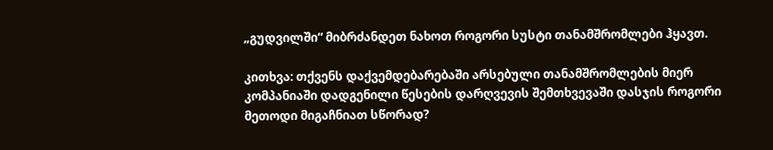„გუდვილში“ მიბრძანდეთ ნახოთ როგორი სუსტი თანამშრომლები ჰყავთ.

კითხვა: თქვენს დაქვემდებარებაში არსებული თანამშრომლების მიერ კომპანიაში დადგენილი წესების დარღვევის შემთხვევაში დასჯის როგორი მეთოდი მიგაჩნიათ სწორად?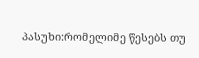პასუხი:რომელიმე წესებს თუ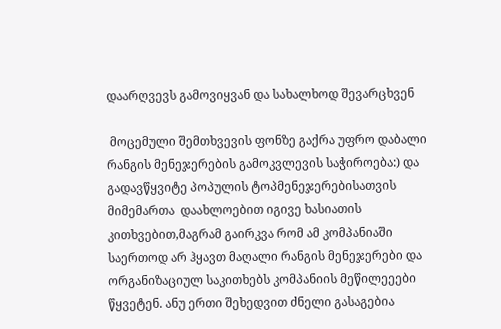დაარღვევს გამოვიყვან და სახალხოდ შევარცხვენ

 მოცემული შემთხვევის ფონზე გაქრა უფრო დაბალი რანგის მენეჯერების გამოკვლევის საჭიროება:) და გადავწყვიტე პოპულის ტოპმენეჯერებისათვის მიმემართა  დაახლოებით იგივე ხასიათის კითხვებით,მაგრამ გაირკვა რომ ამ კომპანიაში საერთოდ არ ჰყავთ მაღალი რანგის მენეჯერები და ორგანიზაციულ საკითხებს კომპანიის მეწილეეები წყვეტენ. ანუ ერთი შეხედვით ძნელი გასაგებია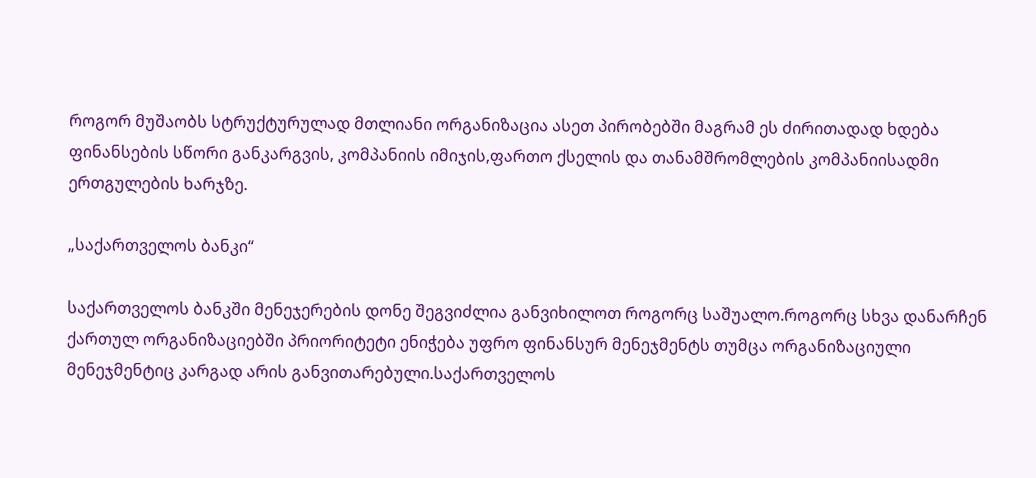როგორ მუშაობს სტრუქტურულად მთლიანი ორგანიზაცია ასეთ პირობებში მაგრამ ეს ძირითადად ხდება ფინანსების სწორი განკარგვის, კომპანიის იმიჯის,ფართო ქსელის და თანამშრომლების კომპანიისადმი ერთგულების ხარჯზე.

„საქართველოს ბანკი“

საქართველოს ბანკში მენეჯერების დონე შეგვიძლია განვიხილოთ როგორც საშუალო.როგორც სხვა დანარჩენ ქართულ ორგანიზაციებში პრიორიტეტი ენიჭება უფრო ფინანსურ მენეჯმენტს თუმცა ორგანიზაციული მენეჯმენტიც კარგად არის განვითარებული.საქართველოს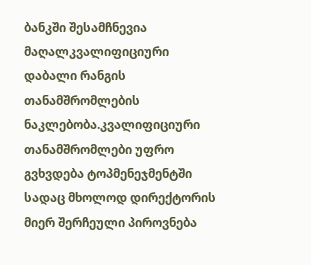ბანკში შესამჩნევია მაღალკვალიფიციური დაბალი რანგის თანამშრომლების ნაკლებობა.კვალიფიციური თანამშრომლები უფრო გვხვდება ტოპმენეჯმენტში სადაც მხოლოდ დირექტორის მიერ შერჩეული პიროვნება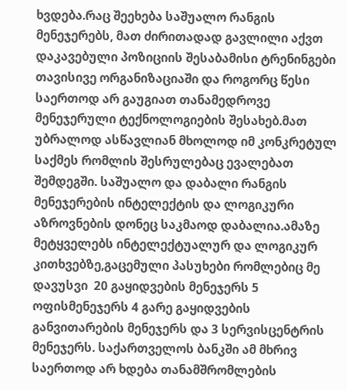ხვდება.რაც შეეხება საშუალო რანგის მენეჯერებს, მათ ძირითადად გავლილი აქვთ დაკავებული პოზიციის შესაბამისი ტრენინგები თავისივე ორგანიზაციაში და როგორც წესი საერთოდ არ გაუგიათ თანამედროვე მენეჯერული ტექნოლოგიების შესახებ.მათ უბრალოდ ასწავლიან მხოლოდ იმ კონკრეტულ საქმეს რომლის შესრულებაც ევალებათ შემდეგში. საშუალო და დაბალი რანგის მენეჯერების ინტელექტის და ლოგიკური აზროვნების დონეც საკმაოდ დაბალია.ამაზე მეტყველებს ინტელექტუალურ და ლოგიკურ კითხვებზე,გაცემული პასუხები რომლებიც მე დავუსვი  20 გაყიდვების მენეჯერს 5 ოფისმენეჯერს 4 გარე გაყიდვების განვითარების მენეჯერს და 3 სერვისცენტრის მენეჯერს. საქართველოს ბანკში ამ მხრივ საერთოდ არ ხდება თანამშრომლების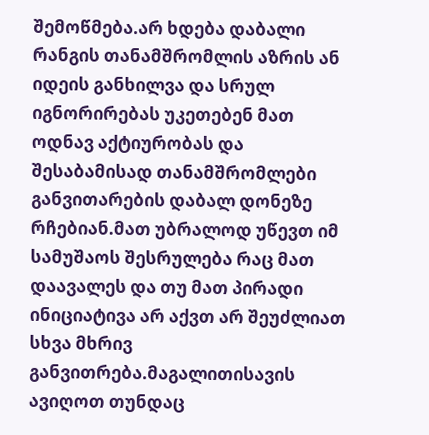შემოწმება.არ ხდება დაბალი რანგის თანამშრომლის აზრის ან იდეის განხილვა და სრულ იგნორირებას უკეთებენ მათ ოდნავ აქტიურობას და შესაბამისად თანამშრომლები განვითარების დაბალ დონეზე რჩებიან.მათ უბრალოდ უწევთ იმ სამუშაოს შესრულება რაც მათ დაავალეს და თუ მათ პირადი ინიციატივა არ აქვთ არ შეუძლიათ სხვა მხრივ განვითრება.მაგალითისავის ავიღოთ თუნდაც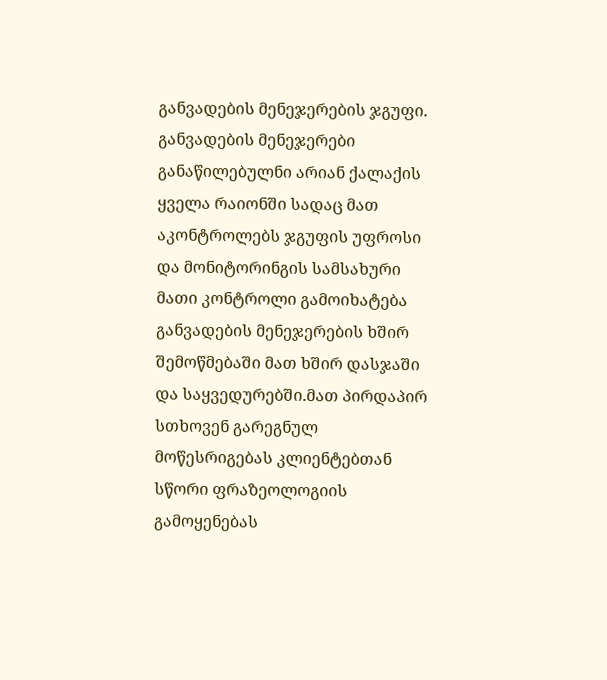განვადების მენეჯერების ჯგუფი. განვადების მენეჯერები განაწილებულნი არიან ქალაქის ყველა რაიონში სადაც მათ აკონტროლებს ჯგუფის უფროსი და მონიტორინგის სამსახური მათი კონტროლი გამოიხატება განვადების მენეჯერების ხშირ შემოწმებაში მათ ხშირ დასჯაში და საყვედურებში.მათ პირდაპირ სთხოვენ გარეგნულ მოწესრიგებას კლიენტებთან სწორი ფრაზეოლოგიის გამოყენებას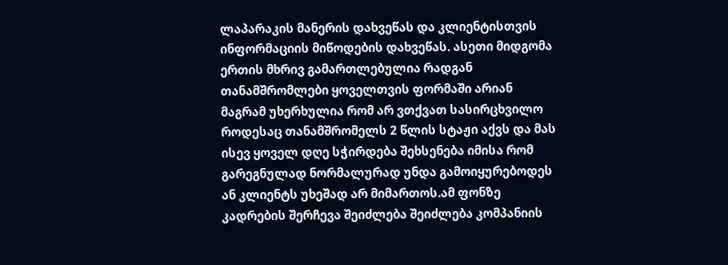ლაპარაკის მანერის დახვეწას და კლიენტისთვის ინფორმაციის მიწოდების დახვეწას. ასეთი მიდგომა ერთის მხრივ გამართლებულია რადგან თანამშრომლები ყოველთვის ფორმაში არიან მაგრამ უხერხულია რომ არ ვთქვათ სასირცხვილო როდესაც თანამშრომელს 2 წლის სტაჟი აქვს და მას ისევ ყოველ დღე სჭირდება შეხსენება იმისა რომ გარეგნულად ნორმალურად უნდა გამოიყურებოდეს ან კლიენტს უხეშად არ მიმართოს.ამ ფონზე კადრების შერჩევა შეიძლება შეიძლება კომპანიის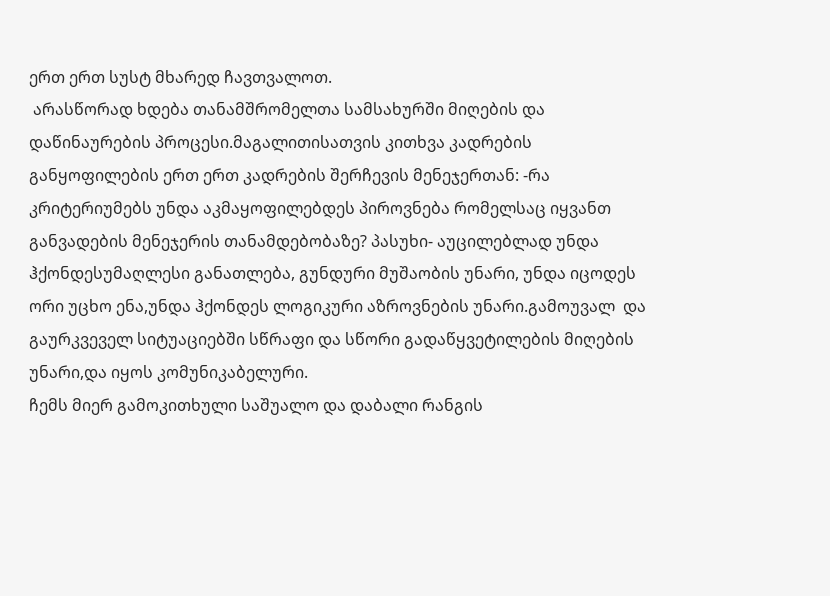ერთ ერთ სუსტ მხარედ ჩავთვალოთ.
 არასწორად ხდება თანამშრომელთა სამსახურში მიღების და   დაწინაურების პროცესი.მაგალითისათვის კითხვა კადრების განყოფილების ერთ ერთ კადრების შერჩევის მენეჯერთან: -რა კრიტერიუმებს უნდა აკმაყოფილებდეს პიროვნება რომელსაც იყვანთ განვადების მენეჯერის თანამდებობაზე? პასუხი- აუცილებლად უნდა ჰქონდესუმაღლესი განათლება, გუნდური მუშაობის უნარი, უნდა იცოდეს ორი უცხო ენა,უნდა ჰქონდეს ლოგიკური აზროვნების უნარი.გამოუვალ  და გაურკვეველ სიტუაციებში სწრაფი და სწორი გადაწყვეტილების მიღების უნარი,და იყოს კომუნიკაბელური.
ჩემს მიერ გამოკითხული საშუალო და დაბალი რანგის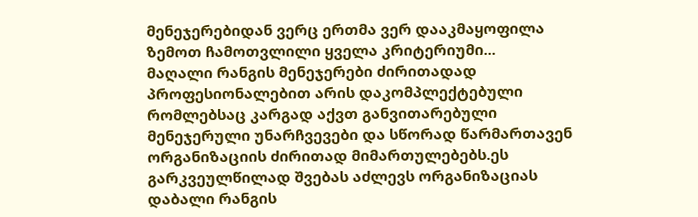მენეჯერებიდან ვერც ერთმა ვერ დააკმაყოფილა ზემოთ ჩამოთვლილი ყველა კრიტერიუმი...
მაღალი რანგის მენეჯერები ძირითადად პროფესიონალებით არის დაკომპლექტებული რომლებსაც კარგად აქვთ განვითარებული მენეჯერული უნარჩვევები და სწორად წარმართავენ ორგანიზაციის ძირითად მიმართულებებს.ეს გარკვეულწილად შვებას აძლევს ორგანიზაციას დაბალი რანგის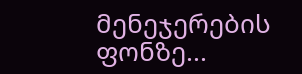მენეჯერების ფონზე...